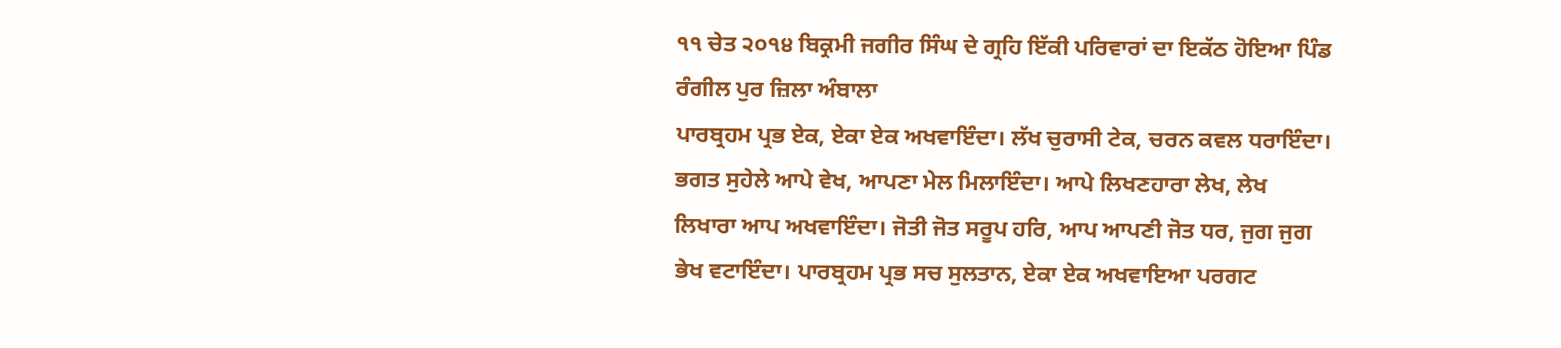੧੧ ਚੇਤ ੨੦੧੪ ਬਿਕ੍ਰਮੀ ਜਗੀਰ ਸਿੰਘ ਦੇ ਗ੍ਰਹਿ ਇੱਕੀ ਪਰਿਵਾਰਾਂ ਦਾ ਇਕੱਠ ਹੋਇਆ ਪਿੰਡ ਰੰਗੀਲ ਪੁਰ ਜ਼ਿਲਾ ਅੰਬਾਲਾ
ਪਾਰਬ੍ਰਹਮ ਪ੍ਰਭ ਏਕ, ਏਕਾ ਏਕ ਅਖਵਾਇੰਦਾ। ਲੱਖ ਚੁਰਾਸੀ ਟੇਕ, ਚਰਨ ਕਵਲ ਧਰਾਇੰਦਾ। ਭਗਤ ਸੁਹੇਲੇ ਆਪੇ ਵੇਖ, ਆਪਣਾ ਮੇਲ ਮਿਲਾਇੰਦਾ। ਆਪੇ ਲਿਖਣਹਾਰਾ ਲੇਖ, ਲੇਖ ਲਿਖਾਰਾ ਆਪ ਅਖਵਾਇੰਦਾ। ਜੋਤੀ ਜੋਤ ਸਰੂਪ ਹਰਿ, ਆਪ ਆਪਣੀ ਜੋਤ ਧਰ, ਜੁਗ ਜੁਗ ਭੇਖ ਵਟਾਇੰਦਾ। ਪਾਰਬ੍ਰਹਮ ਪ੍ਰਭ ਸਚ ਸੁਲਤਾਨ, ਏਕਾ ਏਕ ਅਖਵਾਇਆ ਪਰਗਟ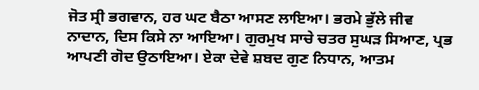ਜੋਤ ਸ੍ਰੀ ਭਗਵਾਨ, ਹਰ ਘਟ ਬੈਠਾ ਆਸਣ ਲਾਇਆ। ਭਰਮੇ ਭੁੱਲੇ ਜੀਵ ਨਾਦਾਨ, ਦਿਸ ਕਿਸੇ ਨਾ ਆਇਆ। ਗੁਰਮੁਖ ਸਾਚੇ ਚਤਰ ਸੁਘੜ ਸਿਆਣ, ਪ੍ਰਭ ਆਪਣੀ ਗੋਦ ਉਠਾਇਆ। ਏਕਾ ਦੇਵੇ ਸ਼ਬਦ ਗੁਣ ਨਿਧਾਨ, ਆਤਮ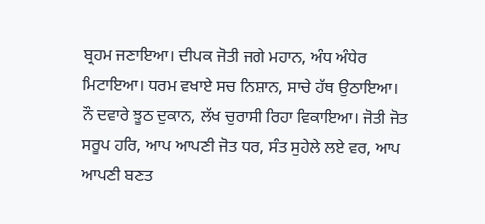ਬ੍ਰਹਮ ਜਣਾਇਆ। ਦੀਪਕ ਜੋਤੀ ਜਗੇ ਮਹਾਨ, ਅੰਧ ਅੰਧੇਰ ਮਿਟਾਇਆ। ਧਰਮ ਵਖਾਏ ਸਚ ਨਿਸ਼ਾਨ, ਸਾਚੇ ਹੱਥ ਉਠਾਇਆ। ਨੌ ਦਵਾਰੇ ਝੂਠ ਦੁਕਾਨ, ਲੱਖ ਚੁਰਾਸੀ ਰਿਹਾ ਵਿਕਾਇਆ। ਜੋਤੀ ਜੋਤ ਸਰੂਪ ਹਰਿ, ਆਪ ਆਪਣੀ ਜੋਤ ਧਰ, ਸੰਤ ਸੁਹੇਲੇ ਲਏ ਵਰ, ਆਪ ਆਪਣੀ ਬਣਤ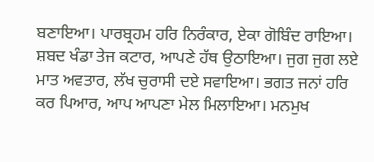ਬਣਾਇਆ। ਪਾਰਬ੍ਰਹਮ ਹਰਿ ਨਿਰੰਕਾਰ, ਏਕਾ ਗੋਬਿੰਦ ਰਾਇਆ। ਸ਼ਬਦ ਖੰਡਾ ਤੇਜ ਕਟਾਰ, ਆਪਣੇ ਹੱਥ ਉਠਾਇਆ। ਜੁਗ ਜੁਗ ਲਏ ਮਾਤ ਅਵਤਾਰ, ਲੱਖ ਚੁਰਾਸੀ ਦਏ ਸਵਾਇਆ। ਭਗਤ ਜਨਾਂ ਹਰਿ ਕਰ ਪਿਆਰ, ਆਪ ਆਪਣਾ ਮੇਲ ਮਿਲਾਇਆ। ਮਨਮੁਖ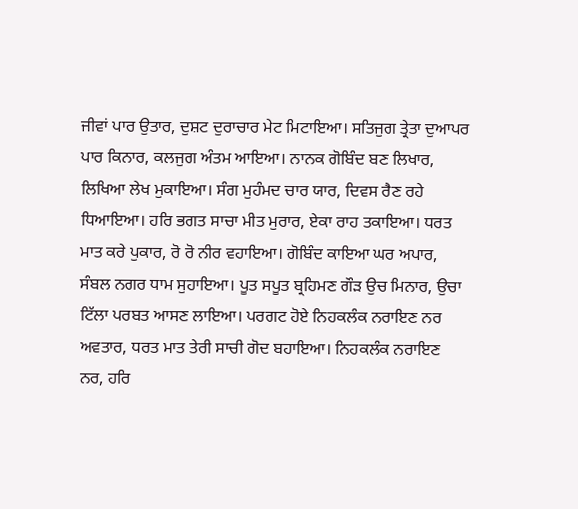ਜੀਵਾਂ ਪਾਰ ਉਤਾਰ, ਦੁਸ਼ਟ ਦੁਰਾਚਾਰ ਮੇਟ ਮਿਟਾਇਆ। ਸਤਿਜੁਗ ਤ੍ਰੇਤਾ ਦੁਆਪਰ ਪਾਰ ਕਿਨਾਰ, ਕਲਜੁਗ ਅੰਤਮ ਆਇਆ। ਨਾਨਕ ਗੋਬਿੰਦ ਬਣ ਲਿਖਾਰ, ਲਿਖਿਆ ਲੇਖ ਮੁਕਾਇਆ। ਸੰਗ ਮੁਹੰਮਦ ਚਾਰ ਯਾਰ, ਦਿਵਸ ਰੈਣ ਰਹੇ ਧਿਆਇਆ। ਹਰਿ ਭਗਤ ਸਾਚਾ ਮੀਤ ਮੁਰਾਰ, ਏਕਾ ਰਾਹ ਤਕਾਇਆ। ਧਰਤ ਮਾਤ ਕਰੇ ਪੁਕਾਰ, ਰੋ ਰੋ ਨੀਰ ਵਹਾਇਆ। ਗੋਬਿੰਦ ਕਾਇਆ ਘਰ ਅਪਾਰ, ਸੰਬਲ ਨਗਰ ਧਾਮ ਸੁਹਾਇਆ। ਪੂਤ ਸਪੂਤ ਬ੍ਰਹਿਮਣ ਗੌੜ ਉਚ ਮਿਨਾਰ, ਉਚਾ ਟਿੱਲਾ ਪਰਬਤ ਆਸਣ ਲਾਇਆ। ਪਰਗਟ ਹੋਏ ਨਿਹਕਲੰਕ ਨਰਾਇਣ ਨਰ ਅਵਤਾਰ, ਧਰਤ ਮਾਤ ਤੇਰੀ ਸਾਚੀ ਗੋਦ ਬਹਾਇਆ। ਨਿਹਕਲੰਕ ਨਰਾਇਣ ਨਰ, ਹਰਿ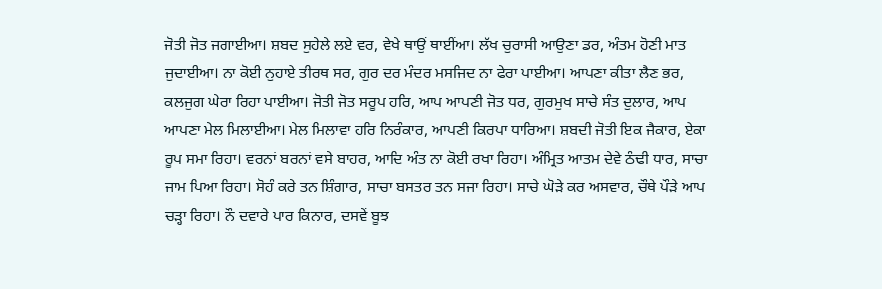ਜੋਤੀ ਜੋਤ ਜਗਾਈਆ। ਸ਼ਬਦ ਸੁਹੇਲੇ ਲਏ ਵਰ, ਵੇਖੇ ਥਾਉਂ ਥਾਈਂਆ। ਲੱਖ ਚੁਰਾਸੀ ਆਉਣਾ ਡਰ, ਅੰਤਮ ਹੋਣੀ ਮਾਤ ਜੁਦਾਈਆ। ਨਾ ਕੋਈ ਨੁਹਾਏ ਤੀਰਥ ਸਰ, ਗੁਰ ਦਰ ਮੰਦਰ ਮਸਜਿਦ ਨਾ ਫੇਰਾ ਪਾਈਆ। ਆਪਣਾ ਕੀਤਾ ਲੈਣ ਭਰ, ਕਲਜੁਗ ਘੇਰਾ ਰਿਹਾ ਪਾਈਆ। ਜੋਤੀ ਜੋਤ ਸਰੂਪ ਹਰਿ, ਆਪ ਆਪਣੀ ਜੋਤ ਧਰ, ਗੁਰਮੁਖ ਸਾਚੇ ਸੰਤ ਦੁਲਾਰ, ਆਪ ਆਪਣਾ ਮੇਲ ਮਿਲਾਈਆ। ਮੇਲ ਮਿਲਾਵਾ ਹਰਿ ਨਿਰੰਕਾਰ, ਆਪਣੀ ਕਿਰਪਾ ਧਾਰਿਆ। ਸ਼ਬਦੀ ਜੋਤੀ ਇਕ ਜੈਕਾਰ, ਏਕਾ ਰੂਪ ਸਮਾ ਰਿਹਾ। ਵਰਨਾਂ ਬਰਨਾਂ ਵਸੇ ਬਾਹਰ, ਆਦਿ ਅੰਤ ਨਾ ਕੋਈ ਰਖਾ ਰਿਹਾ। ਅੰਮ੍ਰਿਤ ਆਤਮ ਦੇਵੇ ਠੰਢੀ ਧਾਰ, ਸਾਚਾ ਜਾਮ ਪਿਆ ਰਿਹਾ। ਸੋਹੰ ਕਰੇ ਤਨ ਸ਼ਿੰਗਾਰ, ਸਾਚਾ ਬਸਤਰ ਤਨ ਸਜਾ ਰਿਹਾ। ਸਾਚੇ ਘੋੜੇ ਕਰ ਅਸਵਾਰ, ਚੌਥੇ ਪੌੜੇ ਆਪ ਚੜ੍ਹਾ ਰਿਹਾ। ਨੌ ਦਵਾਰੇ ਪਾਰ ਕਿਨਾਰ, ਦਸਵੇਂ ਬੂਝ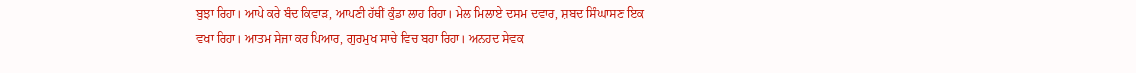ਬੁਝਾ ਰਿਹਾ। ਆਪੇ ਕਰੇ ਬੰਦ ਕਿਵਾੜ, ਆਪਣੀ ਹੱਥੀਂ ਕੁੰਡਾ ਲਾਹ ਰਿਹਾ। ਮੇਲ ਮਿਲਾਏ ਦਸਮ ਦਵਾਰ, ਸ਼ਬਦ ਸਿੰਘਾਸਣ ਇਕ ਵਖਾ ਰਿਹਾ। ਆਤਮ ਸੇਜਾ ਕਰ ਪਿਆਰ, ਗੁਰਮੁਖ ਸਾਚੇ ਵਿਚ ਬਹਾ ਰਿਹਾ। ਅਨਹਦ ਸੇਵਕ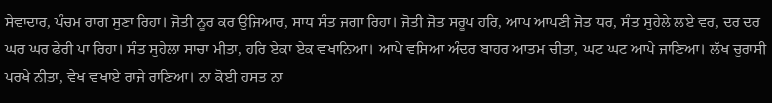ਸੇਵਾਦਾਰ, ਪੰਚਮ ਰਾਗ ਸੁਣਾ ਰਿਹਾ। ਜੋਤੀ ਨੂਰ ਕਰ ਉਜਿਆਰ, ਸਾਧ ਸੰਤ ਜਗਾ ਰਿਹਾ। ਜੋਤੀ ਜੋਤ ਸਰੂਪ ਹਰਿ, ਆਪ ਆਪਣੀ ਜੋਤ ਧਰ, ਸੰਤ ਸੁਹੇਲੇ ਲਏ ਵਰ, ਦਰ ਦਰ ਘਰ ਘਰ ਫੇਰੀ ਪਾ ਰਿਹਾ। ਸੰਤ ਸੁਹੇਲਾ ਸਾਚਾ ਮੀਤਾ, ਹਰਿ ਏਕਾ ਏਕ ਵਖਾਨਿਆ। ਆਪੇ ਵਸਿਆ ਅੰਦਰ ਬਾਹਰ ਆਤਮ ਚੀਤਾ, ਘਟ ਘਟ ਆਪੇ ਜਾਣਿਆ। ਲੱਖ ਚੁਰਾਸੀ ਪਰਖੇ ਨੀਤਾ, ਵੇਖ ਵਖਾਏ ਰਾਜੇ ਰਾਣਿਆ। ਨਾ ਕੋਈ ਹਸਤ ਨਾ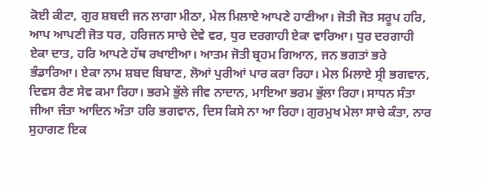ਕੋਈ ਕੀਟਾ, ਗੁਰ ਸ਼ਬਦੀ ਜਨ ਲਾਗਾ ਮੀਠਾ, ਮੇਲ ਮਿਲਾਏ ਆਪਣੇ ਹਾਣੀਆ। ਜੋਤੀ ਜੋਤ ਸਰੂਪ ਹਰਿ, ਆਪ ਆਪਣੀ ਜੋਤ ਧਰ, ਹਰਿਜਨ ਸਾਚੇ ਦੇਵੇ ਵਰ, ਧੁਰ ਦਰਗਾਹੀ ਏਕਾ ਵਾਰਿਆ। ਧੁਰ ਦਰਗਾਹੀ ਏਕਾ ਦਾਤ, ਹਰਿ ਆਪਣੇ ਹੱਥ ਰਖਾਈਆ। ਆਤਮ ਜੋਤੀ ਬ੍ਰਹਮ ਗਿਆਨ, ਜਨ ਭਗਤਾਂ ਭਰੇ ਭੰਡਾਰਿਆ। ਏਕਾ ਨਾਮ ਸ਼ਬਦ ਬਿਬਾਣ, ਲੋਆਂ ਪੁਰੀਆਂ ਪਾਰ ਕਰਾ ਰਿਹਾ। ਮੇਲ ਮਿਲਾਏ ਸ੍ਰੀ ਭਗਵਾਨ, ਦਿਵਸ ਰੈਣ ਸੇਵ ਕਮਾ ਰਿਹਾ। ਭਰਮੇ ਭੁੱਲੇ ਜੀਵ ਨਾਦਾਨ, ਮਾਇਆ ਭਰਮ ਭੁੱਲਾ ਰਿਹਾ। ਸਾਧਨ ਸੰਤਾ ਜੀਆ ਜੰਤਾ ਆਦਿਨ ਅੰਤਾ ਹਰਿ ਭਗਵਾਨ, ਦਿਸ ਕਿਸੇ ਨਾ ਆ ਰਿਹਾ। ਗੁਰਮੁਖ ਮੇਲਾ ਸਾਚੇ ਕੰਤਾ, ਨਾਰ ਸੁਹਾਗਣ ਇਕ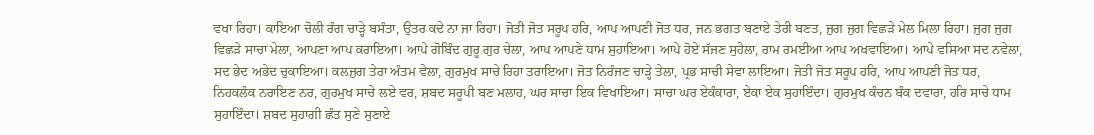ਵਖਾ ਰਿਹਾ। ਕਾਇਆ ਚੋਲੀ ਰੰਗ ਚਾੜ੍ਹੇ ਬਸੰਤਾ, ਉਤਰ ਕਦੇ ਨਾ ਜਾ ਰਿਹਾ। ਜੋਤੀ ਜੋਤ ਸਰੂਪ ਹਰਿ, ਆਪ ਆਪਣੀ ਜੋਤ ਧਰ, ਜਨ ਭਗਤ ਬਣਾਏ ਤੇਰੀ ਬਣਤ, ਜੁਗ ਜੁਗ ਵਿਛੜੇ ਮੇਲ ਮਿਲਾ ਰਿਹਾ। ਜੁਗ ਜੁਗ ਵਿਛੜੇ ਸਾਚਾ ਮੇਲਾ, ਆਪਣਾ ਆਪ ਕਰਾਇਆ। ਆਪੇ ਗੋਬਿੰਦ ਗੁਰੂ ਗੁਰ ਚੇਲਾ, ਆਪ ਆਪਣੇ ਧਾਮ ਸੁਹਾਇਆ। ਆਪੇ ਹੋਏ ਸੱਜਣ ਸੁਹੇਲਾ, ਰਾਮ ਰਮਈਆ ਆਪ ਅਖਵਾਇਆ। ਆਪੇ ਵਸਿਆ ਸਦ ਨਵੇਲਾ, ਸਦ ਭੇਦ ਅਭੇਦ ਚੁਕਾਇਆ। ਕਲਜੁਗ ਤੇਰਾ ਅੰਤਮ ਵੇਲਾ, ਗੁਰਮੁਖ ਸਾਚੇ ਰਿਹਾ ਤਰਾਇਆ। ਜੋਤ ਨਿਰੰਜਣ ਚਾੜ੍ਹੇ ਤੇਲਾ, ਪ੍ਰਭ ਸਾਚੀ ਸੇਵਾ ਲਾਇਆ। ਜੋਤੀ ਜੋਤ ਸਰੂਪ ਹਰਿ, ਆਪ ਆਪਣੀ ਜੋਤ ਧਰ, ਨਿਹਕਲੰਕ ਨਰਾਇਣ ਨਰ, ਗੁਰਮੁਖ ਸਾਚੇ ਲਏ ਵਰ, ਸ਼ਬਦ ਸਰੂਪੀ ਬਣ ਮਲਾਹ, ਘਰ ਸਾਚਾ ਇਕ ਵਿਖਾਇਆ। ਸਾਚਾ ਘਰ ਏਕੰਕਾਰਾ, ਏਕਾ ਏਕ ਸੁਹਾਇੰਦਾ। ਗੁਰਮੁਖ ਕੰਚਨ ਬੰਕ ਦਵਾਰਾ, ਹਰਿ ਸਾਚੇ ਧਾਮ ਸੁਹਾਇੰਦਾ। ਸ਼ਬਦ ਸੁਹਾਗੀ ਛੰਤ ਸੁਣੇ ਸੁਣਾਏ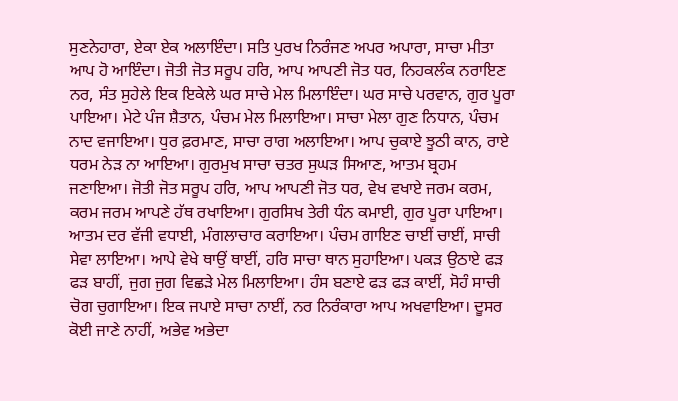ਸੁਣਨੇਹਾਰਾ, ਏਕਾ ਏਕ ਅਲਾਇੰਦਾ। ਸਤਿ ਪੁਰਖ ਨਿਰੰਜਣ ਅਪਰ ਅਪਾਰਾ, ਸਾਚਾ ਮੀਤਾ ਆਪ ਹੋ ਆਇੰਦਾ। ਜੋਤੀ ਜੋਤ ਸਰੂਪ ਹਰਿ, ਆਪ ਆਪਣੀ ਜੋਤ ਧਰ, ਨਿਹਕਲੰਕ ਨਰਾਇਣ ਨਰ, ਸੰਤ ਸੁਹੇਲੇ ਇਕ ਇਕੇਲੇ ਘਰ ਸਾਚੇ ਮੇਲ ਮਿਲਾਇੰਦਾ। ਘਰ ਸਾਚੇ ਪਰਵਾਨ, ਗੁਰ ਪੂਰਾ ਪਾਇਆ। ਮੇਟੇ ਪੰਜ ਸ਼ੈਤਾਨ, ਪੰਚਮ ਮੇਲ ਮਿਲਾਇਆ। ਸਾਚਾ ਮੇਲਾ ਗੁਣ ਨਿਧਾਨ, ਪੰਚਮ ਨਾਦ ਵਜਾਇਆ। ਧੁਰ ਫ਼ਰਮਾਣ, ਸਾਚਾ ਰਾਗ ਅਲਾਇਆ। ਆਪ ਚੁਕਾਏ ਝੂਠੀ ਕਾਨ, ਰਾਏ ਧਰਮ ਨੇੜ ਨਾ ਆਇਆ। ਗੁਰਮੁਖ ਸਾਚਾ ਚਤਰ ਸੁਘੜ ਸਿਆਣ, ਆਤਮ ਬ੍ਰਹਮ ਜਣਾਇਆ। ਜੋਤੀ ਜੋਤ ਸਰੂਪ ਹਰਿ, ਆਪ ਆਪਣੀ ਜੋਤ ਧਰ, ਵੇਖ ਵਖਾਏ ਜਰਮ ਕਰਮ, ਕਰਮ ਜਰਮ ਆਪਣੇ ਹੱਥ ਰਖਾਇਆ। ਗੁਰਸਿਖ ਤੇਰੀ ਧੰਨ ਕਮਾਈ, ਗੁਰ ਪੂਰਾ ਪਾਇਆ। ਆਤਮ ਦਰ ਵੱਜੀ ਵਧਾਈ, ਮੰਗਲਾਚਾਰ ਕਰਾਇਆ। ਪੰਚਮ ਗਾਇਣ ਚਾਈਂ ਚਾਈਂ, ਸਾਚੀ ਸੇਵਾ ਲਾਇਆ। ਆਪੇ ਵੇਖੇ ਥਾਉਂ ਥਾਈਂ, ਹਰਿ ਸਾਚਾ ਥਾਨ ਸੁਹਾਇਆ। ਪਕੜ ਉਠਾਏ ਫੜ ਫੜ ਬਾਹੀਂ, ਜੁਗ ਜੁਗ ਵਿਛੜੇ ਮੇਲ ਮਿਲਾਇਆ। ਹੰਸ ਬਣਾਏ ਫੜ ਫੜ ਕਾਈਂ, ਸੋਹੰ ਸਾਚੀ ਚੋਗ ਚੁਗਾਇਆ। ਇਕ ਜਪਾਏ ਸਾਚਾ ਨਾਈਂ, ਨਰ ਨਿਰੰਕਾਰਾ ਆਪ ਅਖਵਾਇਆ। ਦੂਸਰ ਕੋਈ ਜਾਣੇ ਨਾਹੀਂ, ਅਭੇਵ ਅਭੇਦਾ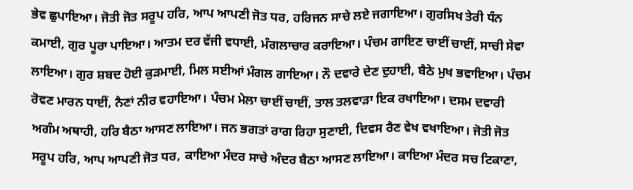ਭੇਵ ਛੁਪਾਇਆ। ਜੋਤੀ ਜੋਤ ਸਰੂਪ ਹਰਿ, ਆਪ ਆਪਣੀ ਜੋਤ ਧਰ, ਹਰਿਜਨ ਸਾਚੇ ਲਏ ਜਗਾਇਆ। ਗੁਰਸਿਖ ਤੇਰੀ ਧੰਨ ਕਮਾਈ, ਗੁਰ ਪੂਰਾ ਪਾਇਆ। ਆਤਮ ਦਰ ਵੱਜੀ ਵਧਾਈ, ਮੰਗਲਾਚਾਰ ਕਰਾਇਆ। ਪੰਚਮ ਗਾਇਣ ਚਾਈਂ ਚਾਈਂ, ਸਾਚੀ ਸੇਵਾ ਲਾਇਆ। ਗੁਰ ਸ਼ਬਦ ਹੋਈ ਕੁੜਮਾਈ, ਮਿਲ ਸਈਆਂ ਮੰਗਲ ਗਾਇਆ। ਨੌ ਦਵਾਰੇ ਦੇਣ ਦੁਹਾਈ, ਬੈਠੇ ਮੁਖ ਭਵਾਇਆ। ਪੰਚਮ ਰੋਵਣ ਮਾਰਨ ਧਾਈਂ, ਨੈਣਾਂ ਨੀਰ ਵਹਾਇਆ। ਪੰਚਮ ਮੇਲਾ ਚਾਈਂ ਚਾਈਂ, ਤਾਲ ਤਲਵਾੜਾ ਇਕ ਰਖਾਇਆ। ਦਸਮ ਦਵਾਰੀ ਅਗੰਮ ਅਥਾਹੀ, ਹਰਿ ਬੈਠਾ ਆਸਣ ਲਾਇਆ। ਜਨ ਭਗਤਾਂ ਰਾਗ ਰਿਹਾ ਸੁਣਾਈ, ਦਿਵਸ ਰੈਣ ਵੇਖ ਵਖਾਇਆ। ਜੋਤੀ ਜੋਤ ਸਰੂਪ ਹਰਿ, ਆਪ ਆਪਣੀ ਜੋਤ ਧਰ, ਕਾਇਆ ਮੰਦਰ ਸਾਚੇ ਅੰਦਰ ਬੈਠਾ ਆਸਣ ਲਾਇਆ। ਕਾਇਆ ਮੰਦਰ ਸਚ ਟਿਕਾਣਾ,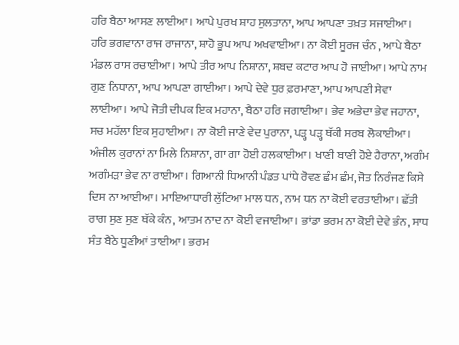ਹਰਿ ਬੈਠਾ ਆਸਣ ਲਾਈਆ। ਆਪੇ ਪੁਰਖ ਸ਼ਾਹ ਸੁਲਤਾਨਾ, ਆਪ ਆਪਣਾ ਤਖ਼ਤ ਸਜਾਈਆ। ਹਰਿ ਭਗਵਾਨਾ ਰਾਜ ਰਾਜਾਨਾ, ਸ਼ਾਹੋ ਭੂਪ ਆਪ ਅਖਵਾਈਆ। ਨਾ ਕੋਈ ਸੂਰਜ ਚੰਨ , ਆਪੇ ਬੈਠਾ ਮੰਡਲ ਰਾਸ ਰਚਾਈਆ। ਆਪੇ ਤੀਰ ਆਪ ਨਿਸ਼ਾਨਾ, ਸ਼ਬਦ ਕਟਾਰ ਆਪ ਹੋ ਜਾਈਆ। ਆਪੇ ਨਾਮ ਗੁਣ ਨਿਧਾਨਾ, ਆਪ ਆਪਣਾ ਗਾਈਆ। ਆਪੇ ਦੇਵੇ ਧੁਰ ਫ਼ਰਮਾਣਾ, ਆਪ ਆਪਣੀ ਸੇਵਾ ਲਾਈਆ। ਆਪੇ ਜੋਤੀ ਦੀਪਕ ਇਕ ਮਹਾਨਾ, ਬੈਠਾ ਹਰਿ ਜਗਾਈਆ। ਭੇਵ ਅਭੇਦਾ ਭੇਵ ਜਹਾਨਾ, ਸਚ ਮਹੱਲਾ ਇਕ ਸੁਹਾਈਆ। ਨਾ ਕੋਈ ਜਾਣੇ ਵੇਦ ਪੁਰਾਨਾ, ਪੜ੍ਹ ਪੜ੍ਹ ਥੱਕੀ ਸਰਬ ਲੋਕਾਈਆ। ਅੰਜੀਲ ਕੁਰਾਨਾਂ ਨਾ ਮਿਲੇ ਨਿਸ਼ਾਨਾ, ਗਾ ਗਾ ਹੋਈ ਹਲਕਾਈਆ। ਖਾਣੀ ਬਾਣੀ ਹੋਏ ਹੈਰਾਨਾ, ਅਗੰਮ ਅਗੰਮੜਾ ਭੇਵ ਨਾ ਰਾਈਆ। ਗਿਆਨੀ ਧਿਆਨੀ ਪੰਡਤ ਪਾਂਧੇ ਰੋਵਣ ਛੰਮ ਛੰਮ, ਜੋਤ ਨਿਰੰਜਣ ਕਿਸੇ ਦਿਸ ਨਾ ਆਈਆ। ਮਾਇਆਧਾਰੀ ਲੁੱਟਿਆ ਮਾਲ ਧਨ, ਨਾਮ ਧਨ ਨਾ ਕੋਈ ਵਰਤਾਈਆ। ਛੱਤੀ ਰਾਗ ਸੁਣ ਸੁਣ ਥੱਕੇ ਕੰਨ, ਆਤਮ ਨਾਦ ਨਾ ਕੋਈ ਵਜਾਈਆ। ਭਾਂਡਾ ਭਰਮ ਨਾ ਕੋਈ ਦੇਵੇ ਭੰਨ, ਸਾਧ ਸੰਤ ਬੈਠੇ ਧੂਣੀਆਂ ਤਾਈਆ। ਭਰਮ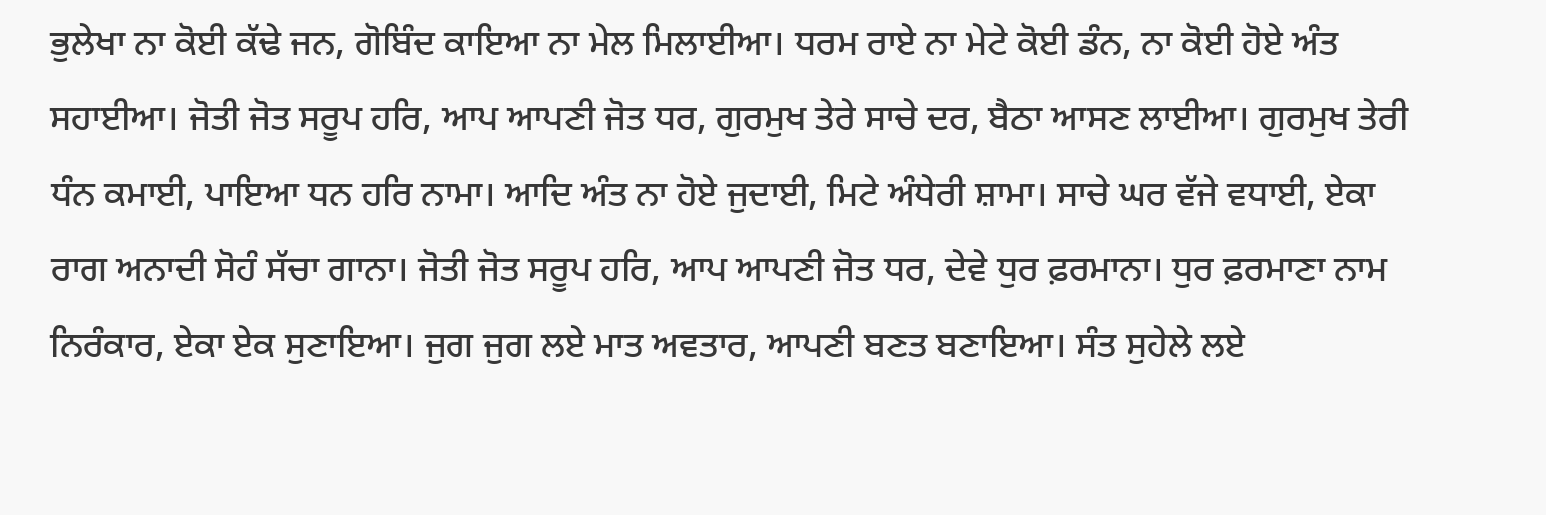ਭੁਲੇਖਾ ਨਾ ਕੋਈ ਕੱਢੇ ਜਨ, ਗੋਬਿੰਦ ਕਾਇਆ ਨਾ ਮੇਲ ਮਿਲਾਈਆ। ਧਰਮ ਰਾਏ ਨਾ ਮੇਟੇ ਕੋਈ ਡੰਨ, ਨਾ ਕੋਈ ਹੋਏ ਅੰਤ ਸਹਾਈਆ। ਜੋਤੀ ਜੋਤ ਸਰੂਪ ਹਰਿ, ਆਪ ਆਪਣੀ ਜੋਤ ਧਰ, ਗੁਰਮੁਖ ਤੇਰੇ ਸਾਚੇ ਦਰ, ਬੈਠਾ ਆਸਣ ਲਾਈਆ। ਗੁਰਮੁਖ ਤੇਰੀ ਧੰਨ ਕਮਾਈ, ਪਾਇਆ ਧਨ ਹਰਿ ਨਾਮਾ। ਆਦਿ ਅੰਤ ਨਾ ਹੋਏ ਜੁਦਾਈ, ਮਿਟੇ ਅੰਧੇਰੀ ਸ਼ਾਮਾ। ਸਾਚੇ ਘਰ ਵੱਜੇ ਵਧਾਈ, ਏਕਾ ਰਾਗ ਅਨਾਦੀ ਸੋਹੰ ਸੱਚਾ ਗਾਨਾ। ਜੋਤੀ ਜੋਤ ਸਰੂਪ ਹਰਿ, ਆਪ ਆਪਣੀ ਜੋਤ ਧਰ, ਦੇਵੇ ਧੁਰ ਫ਼ਰਮਾਨਾ। ਧੁਰ ਫ਼ਰਮਾਣਾ ਨਾਮ ਨਿਰੰਕਾਰ, ਏਕਾ ਏਕ ਸੁਣਾਇਆ। ਜੁਗ ਜੁਗ ਲਏ ਮਾਤ ਅਵਤਾਰ, ਆਪਣੀ ਬਣਤ ਬਣਾਇਆ। ਸੰਤ ਸੁਹੇਲੇ ਲਏ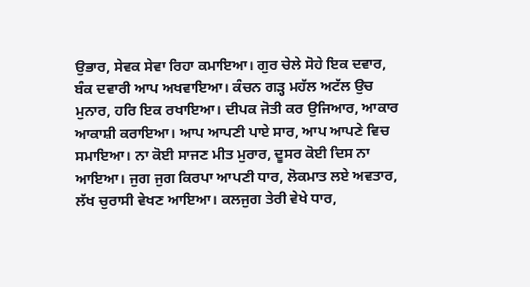ਉਭਾਰ, ਸੇਵਕ ਸੇਵਾ ਰਿਹਾ ਕਮਾਇਆ। ਗੁਰ ਚੇਲੇ ਸੋਹੇ ਇਕ ਦਵਾਰ, ਬੰਕ ਦਵਾਰੀ ਆਪ ਅਖਵਾਇਆ। ਕੰਚਨ ਗੜ੍ਹ ਮਹੱਲ ਅਟੱਲ ਉਚ ਮੁਨਾਰ, ਹਰਿ ਇਕ ਰਖਾਇਆ। ਦੀਪਕ ਜੋਤੀ ਕਰ ਉਜਿਆਰ, ਆਕਾਰ ਆਕਾਸ਼ੀ ਕਰਾਇਆ। ਆਪ ਆਪਣੀ ਪਾਏ ਸਾਰ, ਆਪ ਆਪਣੇ ਵਿਚ ਸਮਾਇਆ। ਨਾ ਕੋਈ ਸਾਜਣ ਮੀਤ ਮੁਰਾਰ, ਦੂਸਰ ਕੋਈ ਦਿਸ ਨਾ ਆਇਆ। ਜੁਗ ਜੁਗ ਕਿਰਪਾ ਆਪਣੀ ਧਾਰ, ਲੋਕਮਾਤ ਲਏ ਅਵਤਾਰ, ਲੱਖ ਚੁਰਾਸੀ ਵੇਖਣ ਆਇਆ। ਕਲਜੁਗ ਤੇਰੀ ਵੇਖੇ ਧਾਰ,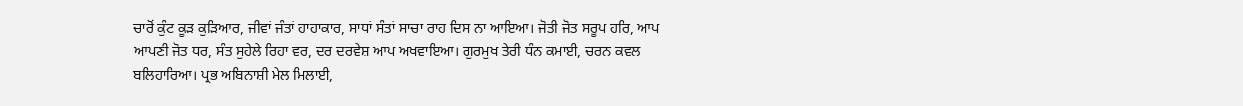ਚਾਰੋਂ ਕੁੰਟ ਕੂੜ ਕੁੜਿਆਰ, ਜੀਵਾਂ ਜੰਤਾਂ ਹਾਹਾਕਾਰ, ਸਾਧਾਂ ਸੰਤਾਂ ਸਾਚਾ ਰਾਹ ਦਿਸ ਨਾ ਆਇਆ। ਜੋਤੀ ਜੋਤ ਸਰੂਪ ਹਰਿ, ਆਪ ਆਪਣੀ ਜੋਤ ਧਰ, ਸੰਤ ਸੁਹੇਲੇ ਰਿਹਾ ਵਰ, ਦਰ ਦਰਵੇਸ਼ ਆਪ ਅਖਵਾਇਆ। ਗੁਰਮੁਖ ਤੇਰੀ ਧੰਨ ਕਮਾਈ, ਚਰਨ ਕਵਲ ਬਲਿਹਾਰਿਆ। ਪ੍ਰਭ ਅਬਿਨਾਸ਼ੀ ਮੇਲ ਮਿਲਾਈ,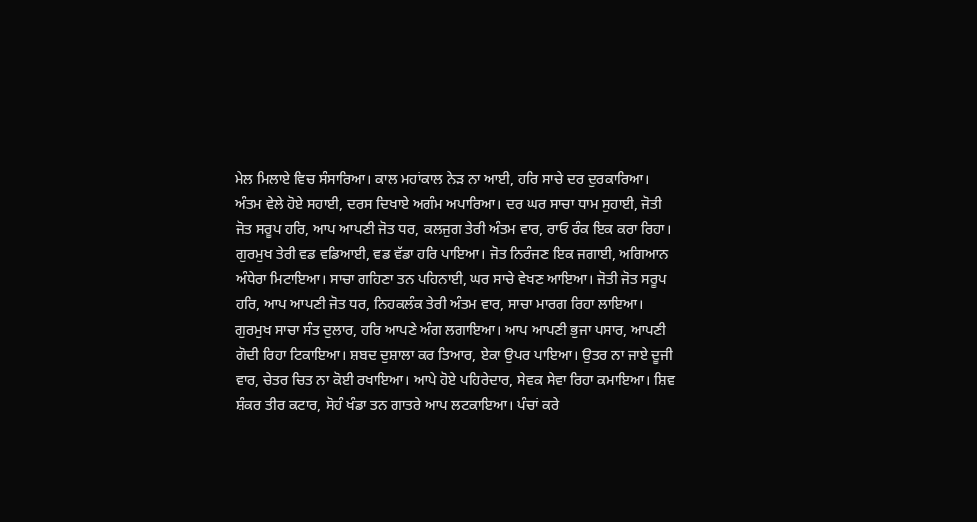ਮੇਲ ਮਿਲਾਏ ਵਿਚ ਸੰਸਾਰਿਆ। ਕਾਲ ਮਹਾਂਕਾਲ ਨੇੜ ਨਾ ਆਈ, ਹਰਿ ਸਾਚੇ ਦਰ ਦੁਰਕਾਰਿਆ। ਅੰਤਮ ਵੇਲੇ ਹੋਏ ਸਹਾਈ, ਦਰਸ ਦਿਖਾਏ ਅਗੰਮ ਅਪਾਰਿਆ। ਦਰ ਘਰ ਸਾਚਾ ਧਾਮ ਸੁਹਾਈ, ਜੋਤੀ ਜੋਤ ਸਰੂਪ ਹਰਿ, ਆਪ ਆਪਣੀ ਜੋਤ ਧਰ, ਕਲਜੁਗ ਤੇਰੀ ਅੰਤਮ ਵਾਰ, ਰਾਓ ਰੰਕ ਇਕ ਕਰਾ ਰਿਹਾ। ਗੁਰਮੁਖ ਤੇਰੀ ਵਡ ਵਡਿਆਈ, ਵਡ ਵੱਡਾ ਹਰਿ ਪਾਇਆ। ਜੋਤ ਨਿਰੰਜਣ ਇਕ ਜਗਾਈ, ਅਗਿਆਨ ਅੰਧੇਰਾ ਮਿਟਾਇਆ। ਸਾਚਾ ਗਹਿਣਾ ਤਨ ਪਹਿਨਾਈ, ਘਰ ਸਾਚੇ ਵੇਖਣ ਆਇਆ। ਜੋਤੀ ਜੋਤ ਸਰੂਪ ਹਰਿ, ਆਪ ਆਪਣੀ ਜੋਤ ਧਰ, ਨਿਹਕਲੰਕ ਤੇਰੀ ਅੰਤਮ ਵਾਰ, ਸਾਚਾ ਮਾਰਗ ਰਿਹਾ ਲਾਇਆ। ਗੁਰਮੁਖ ਸਾਚਾ ਸੰਤ ਦੁਲਾਰ, ਹਰਿ ਆਪਣੇ ਅੰਗ ਲਗਾਇਆ। ਆਪ ਆਪਣੀ ਭੁਜਾ ਪਸਾਰ, ਆਪਣੀ ਗੋਦੀ ਰਿਹਾ ਟਿਕਾਇਆ। ਸ਼ਬਦ ਦੁਸ਼ਾਲਾ ਕਰ ਤਿਆਰ, ਏਕਾ ਉਪਰ ਪਾਇਆ। ਉਤਰ ਨਾ ਜਾਏ ਦੂਜੀ ਵਾਰ, ਚੇਤਰ ਚਿਤ ਨਾ ਕੋਈ ਰਖਾਇਆ। ਆਪੇ ਹੋਏ ਪਹਿਰੇਦਾਰ, ਸੇਵਕ ਸੇਵਾ ਰਿਹਾ ਕਮਾਇਆ। ਸ਼ਿਵ ਸ਼ੰਕਰ ਤੀਰ ਕਟਾਰ, ਸੋਹੰ ਖੰਡਾ ਤਨ ਗਾਤਰੇ ਆਪ ਲਟਕਾਇਆ। ਪੰਚਾਂ ਕਰੇ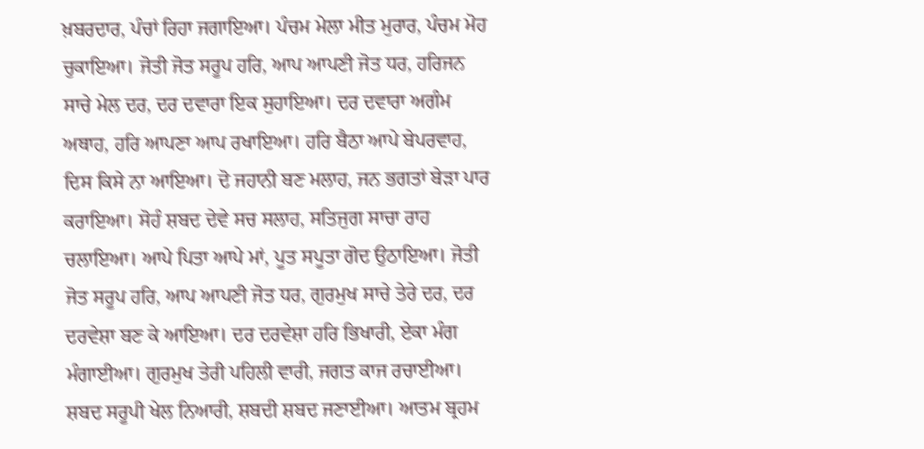ਖ਼ਬਰਦਾਰ, ਪੰਚਾਂ ਰਿਹਾ ਜਗਾਇਆ। ਪੰਚਮ ਮੇਲਾ ਮੀਤ ਮੁਰਾਰ, ਪੰਚਮ ਮੋਹ ਚੁਕਾਇਆ। ਜੋਤੀ ਜੋਤ ਸਰੂਪ ਹਰਿ, ਆਪ ਆਪਣੀ ਜੋਤ ਧਰ, ਹਰਿਜਨ ਸਾਚੇ ਮੇਲ ਦਰ, ਦਰ ਦਵਾਰਾ ਇਕ ਸੁਹਾਇਆ। ਦਰ ਦਵਾਰਾ ਅਗੰਮ ਅਥਾਹ, ਹਰਿ ਆਪਣਾ ਆਪ ਰਖਾਇਆ। ਹਰਿ ਬੈਠਾ ਆਪੇ ਬੇਪਰਵਾਹ, ਦਿਸ ਕਿਸੇ ਨਾ ਆਇਆ। ਦੋ ਜਹਾਨੀ ਬਣ ਮਲਾਹ, ਜਨ ਭਗਤਾਂ ਬੇੜਾ ਪਾਰ ਕਰਾਇਆ। ਸੋਹੰ ਸ਼ਬਦ ਦੇਵੇ ਸਚ ਸਲਾਹ, ਸਤਿਜੁਗ ਸਾਚਾ ਰਾਹ ਚਲਾਇਆ। ਆਪੇ ਪਿਤਾ ਆਪੇ ਮਾਂ, ਪੂਤ ਸਪੂਤਾ ਗੋਦ ਉਠਾਇਆ। ਜੋਤੀ ਜੋਤ ਸਰੂਪ ਹਰਿ, ਆਪ ਆਪਣੀ ਜੋਤ ਧਰ, ਗੁਰਮੁਖ ਸਾਚੇ ਤੇਰੇ ਦਰ, ਦਰ ਦਰਵੇਸ਼ਾ ਬਣ ਕੇ ਆਇਆ। ਦਰ ਦਰਵੇਸ਼ਾ ਹਰਿ ਭਿਖਾਰੀ, ਏਕਾ ਮੰਗ ਮੰਗਾਈਆ। ਗੁਰਮੁਖ ਤੇਰੀ ਪਹਿਲੀ ਵਾਰੀ, ਜਗਤ ਕਾਜ ਰਚਾਈਆ। ਸ਼ਬਦ ਸਰੂਪੀ ਖੇਲ ਨਿਆਰੀ, ਸ਼ਬਦੀ ਸ਼ਬਦ ਜਣਾਈਆ। ਆਤਮ ਬ੍ਰਹਮ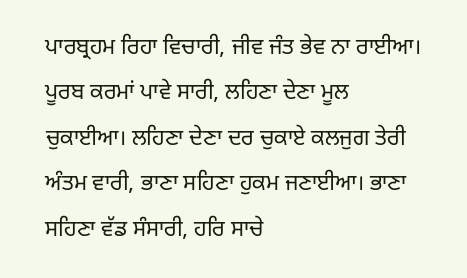ਪਾਰਬ੍ਰਹਮ ਰਿਹਾ ਵਿਚਾਰੀ, ਜੀਵ ਜੰਤ ਭੇਵ ਨਾ ਰਾਈਆ। ਪੂਰਬ ਕਰਮਾਂ ਪਾਵੇ ਸਾਰੀ, ਲਹਿਣਾ ਦੇਣਾ ਮੂਲ ਚੁਕਾਈਆ। ਲਹਿਣਾ ਦੇਣਾ ਦਰ ਚੁਕਾਏ ਕਲਜੁਗ ਤੇਰੀ ਅੰਤਮ ਵਾਰੀ, ਭਾਣਾ ਸਹਿਣਾ ਹੁਕਮ ਜਣਾਈਆ। ਭਾਣਾ ਸਹਿਣਾ ਵੱਡ ਸੰਸਾਰੀ, ਹਰਿ ਸਾਚੇ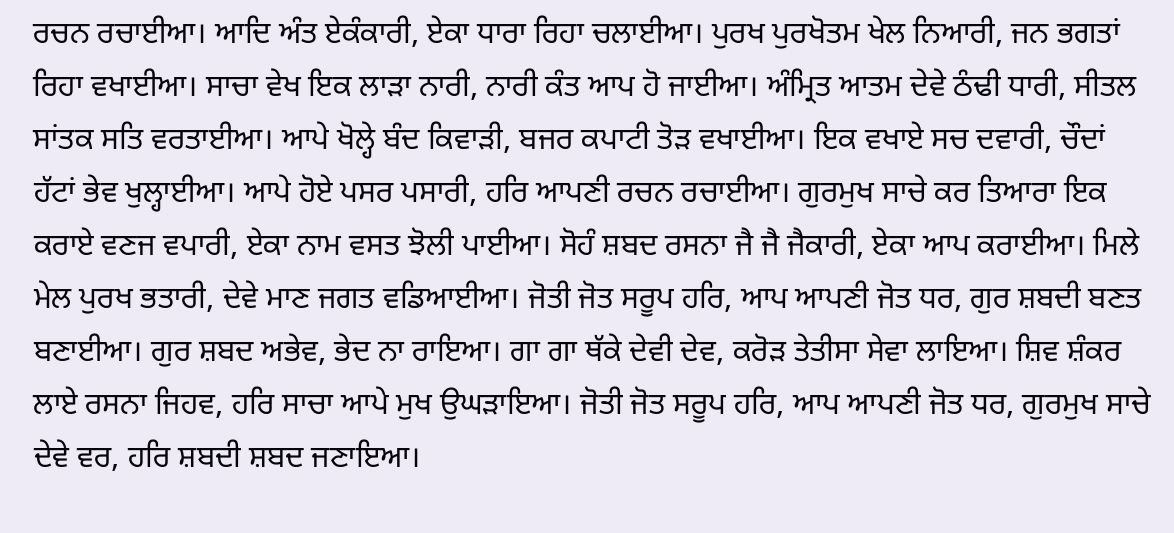ਰਚਨ ਰਚਾਈਆ। ਆਦਿ ਅੰਤ ਏਕੰਕਾਰੀ, ਏਕਾ ਧਾਰਾ ਰਿਹਾ ਚਲਾਈਆ। ਪੁਰਖ ਪੁਰਖੋਤਮ ਖੇਲ ਨਿਆਰੀ, ਜਨ ਭਗਤਾਂ ਰਿਹਾ ਵਖਾਈਆ। ਸਾਚਾ ਵੇਖ ਇਕ ਲਾੜਾ ਨਾਰੀ, ਨਾਰੀ ਕੰਤ ਆਪ ਹੋ ਜਾਈਆ। ਅੰਮ੍ਰਿਤ ਆਤਮ ਦੇਵੇ ਠੰਢੀ ਧਾਰੀ, ਸੀਤਲ ਸਾਂਤਕ ਸਤਿ ਵਰਤਾਈਆ। ਆਪੇ ਖੋਲ੍ਹੇ ਬੰਦ ਕਿਵਾੜੀ, ਬਜਰ ਕਪਾਟੀ ਤੋੜ ਵਖਾਈਆ। ਇਕ ਵਖਾਏ ਸਚ ਦਵਾਰੀ, ਚੌਦਾਂ ਹੱਟਾਂ ਭੇਵ ਖੁਲ੍ਹਾਈਆ। ਆਪੇ ਹੋਏ ਪਸਰ ਪਸਾਰੀ, ਹਰਿ ਆਪਣੀ ਰਚਨ ਰਚਾਈਆ। ਗੁਰਮੁਖ ਸਾਚੇ ਕਰ ਤਿਆਰਾ ਇਕ ਕਰਾਏ ਵਣਜ ਵਪਾਰੀ, ਏਕਾ ਨਾਮ ਵਸਤ ਝੋਲੀ ਪਾਈਆ। ਸੋਹੰ ਸ਼ਬਦ ਰਸਨਾ ਜੈ ਜੈ ਜੈਕਾਰੀ, ਏਕਾ ਆਪ ਕਰਾਈਆ। ਮਿਲੇ ਮੇਲ ਪੁਰਖ ਭਤਾਰੀ, ਦੇਵੇ ਮਾਣ ਜਗਤ ਵਡਿਆਈਆ। ਜੋਤੀ ਜੋਤ ਸਰੂਪ ਹਰਿ, ਆਪ ਆਪਣੀ ਜੋਤ ਧਰ, ਗੁਰ ਸ਼ਬਦੀ ਬਣਤ ਬਣਾਈਆ। ਗੁਰ ਸ਼ਬਦ ਅਭੇਵ, ਭੇਦ ਨਾ ਰਾਇਆ। ਗਾ ਗਾ ਥੱਕੇ ਦੇਵੀ ਦੇਵ, ਕਰੋੜ ਤੇਤੀਸਾ ਸੇਵਾ ਲਾਇਆ। ਸ਼ਿਵ ਸ਼ੰਕਰ ਲਾਏ ਰਸਨਾ ਜਿਹਵ, ਹਰਿ ਸਾਚਾ ਆਪੇ ਮੁਖ ਉਘੜਾਇਆ। ਜੋਤੀ ਜੋਤ ਸਰੂਪ ਹਰਿ, ਆਪ ਆਪਣੀ ਜੋਤ ਧਰ, ਗੁਰਮੁਖ ਸਾਚੇ ਦੇਵੇ ਵਰ, ਹਰਿ ਸ਼ਬਦੀ ਸ਼ਬਦ ਜਣਾਇਆ।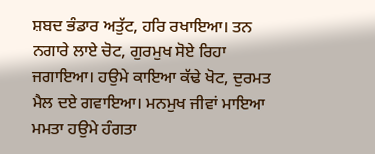ਸ਼ਬਦ ਭੰਡਾਰ ਅਤੁੱਟ, ਹਰਿ ਰਖਾਇਆ। ਤਨ ਨਗਾਰੇ ਲਾਏ ਚੋਟ, ਗੁਰਮੁਖ ਸੋਏ ਰਿਹਾ ਜਗਾਇਆ। ਹਉਮੇ ਕਾਇਆ ਕੱਢੇ ਖੋਟ, ਦੁਰਮਤ ਮੈਲ ਦਏ ਗਵਾਇਆ। ਮਨਮੁਖ ਜੀਵਾਂ ਮਾਇਆ ਮਮਤਾ ਹਉਮੇ ਹੰਗਤਾ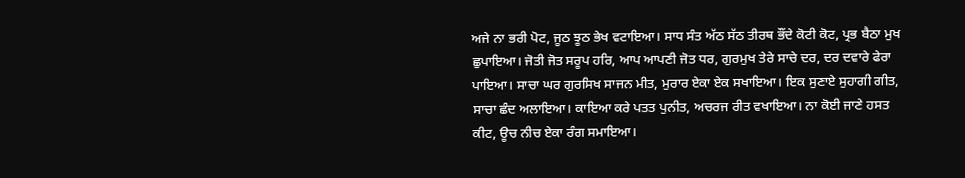ਅਜੇ ਨਾ ਭਰੀ ਪੋਟ, ਜੂਠ ਝੂਠ ਭੇਖ ਵਟਾਇਆ। ਸਾਧ ਸੰਤ ਅੱਠ ਸੱਠ ਤੀਰਥ ਭੌਂਦੇ ਕੋਟੀ ਕੋਟ, ਪ੍ਰਭ ਬੈਠਾ ਮੁਖ ਛੁਪਾਇਆ। ਜੋਤੀ ਜੋਤ ਸਰੂਪ ਹਰਿ, ਆਪ ਆਪਣੀ ਜੋਤ ਧਰ, ਗੁਰਮੁਖ ਤੇਰੇ ਸਾਚੇ ਦਰ, ਦਰ ਦਵਾਰੇ ਫੇਰਾ ਪਾਇਆ। ਸਾਚਾ ਘਰ ਗੁਰਸਿਖ ਸਾਜਨ ਮੀਤ, ਮੁਰਾਰ ਏਕਾ ਏਕ ਸਖਾਇਆ। ਇਕ ਸੁਣਾਏ ਸੁਹਾਗੀ ਗੀਤ, ਸਾਚਾ ਛੰਦ ਅਲਾਇਆ। ਕਾਇਆ ਕਰੇ ਪਤਤ ਪੁਨੀਤ, ਅਚਰਜ ਰੀਤ ਵਖਾਇਆ। ਨਾ ਕੋਈ ਜਾਣੇ ਹਸਤ ਕੀਟ, ਊਚ ਨੀਚ ਏਕਾ ਰੰਗ ਸਮਾਇਆ।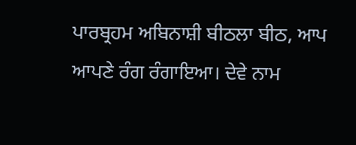ਪਾਰਬ੍ਰਹਮ ਅਬਿਨਾਸ਼ੀ ਬੀਠਲਾ ਬੀਠ, ਆਪ ਆਪਣੇ ਰੰਗ ਰੰਗਾਇਆ। ਦੇਵੇ ਨਾਮ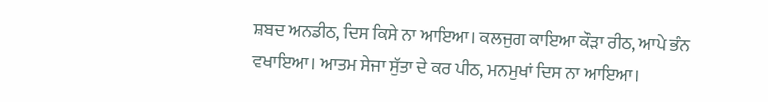ਸ਼ਬਦ ਅਨਡੀਠ, ਦਿਸ ਕਿਸੇ ਨਾ ਆਇਆ। ਕਲਜੁਗ ਕਾਇਆ ਕੌੜਾ ਰੀਠ, ਆਪੇ ਭੰਨ ਵਖਾਇਆ। ਆਤਮ ਸੇਜਾ ਸੁੱਤਾ ਦੇ ਕਰ ਪੀਠ, ਮਨਮੁਖਾਂ ਦਿਸ ਨਾ ਆਇਆ।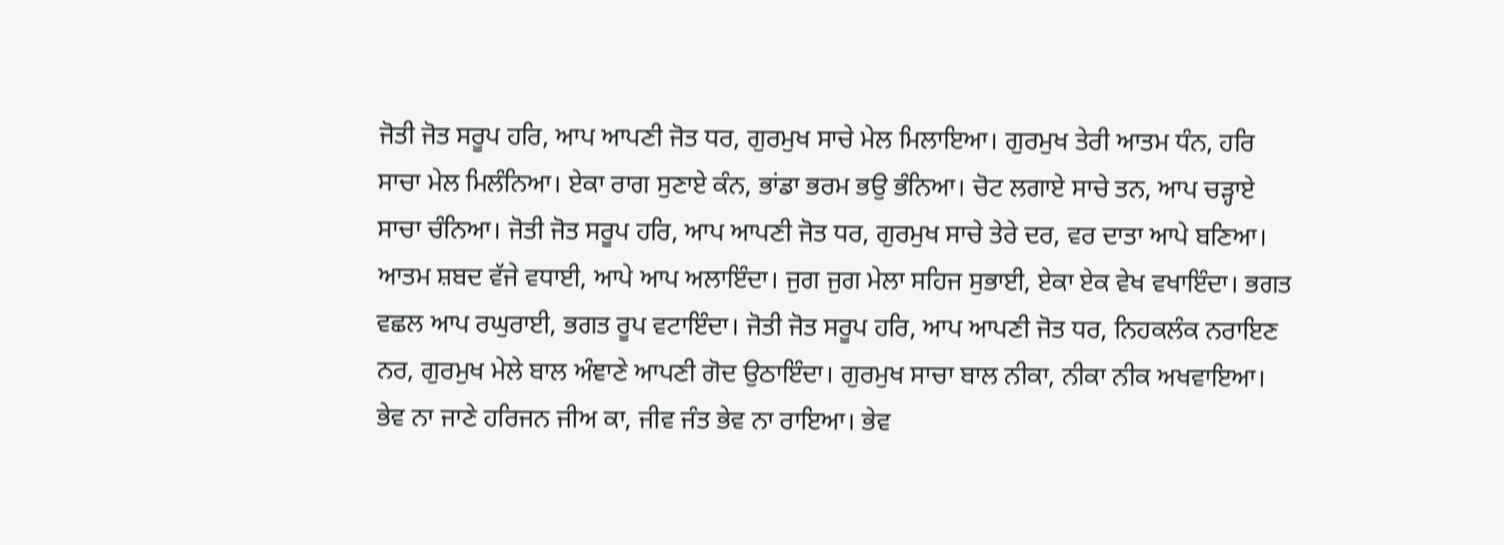ਜੋਤੀ ਜੋਤ ਸਰੂਪ ਹਰਿ, ਆਪ ਆਪਣੀ ਜੋਤ ਧਰ, ਗੁਰਮੁਖ ਸਾਚੇ ਮੇਲ ਮਿਲਾਇਆ। ਗੁਰਮੁਖ ਤੇਰੀ ਆਤਮ ਧੰਨ, ਹਰਿ ਸਾਚਾ ਮੇਲ ਮਿਲੰਨਿਆ। ਏਕਾ ਰਾਗ ਸੁਣਾਏ ਕੰਨ, ਭਾਂਡਾ ਭਰਮ ਭਉ ਭੰਨਿਆ। ਚੋਟ ਲਗਾਏ ਸਾਚੇ ਤਨ, ਆਪ ਚੜ੍ਹਾਏ ਸਾਚਾ ਚੰਨਿਆ। ਜੋਤੀ ਜੋਤ ਸਰੂਪ ਹਰਿ, ਆਪ ਆਪਣੀ ਜੋਤ ਧਰ, ਗੁਰਮੁਖ ਸਾਚੇ ਤੇਰੇ ਦਰ, ਵਰ ਦਾਤਾ ਆਪੇ ਬਣਿਆ। ਆਤਮ ਸ਼ਬਦ ਵੱਜੇ ਵਧਾਈ, ਆਪੇ ਆਪ ਅਲਾਇੰਦਾ। ਜੁਗ ਜੁਗ ਮੇਲਾ ਸਹਿਜ ਸੁਭਾਈ, ਏਕਾ ਏਕ ਵੇਖ ਵਖਾਇੰਦਾ। ਭਗਤ ਵਛਲ ਆਪ ਰਘੁਰਾਈ, ਭਗਤ ਰੂਪ ਵਟਾਇੰਦਾ। ਜੋਤੀ ਜੋਤ ਸਰੂਪ ਹਰਿ, ਆਪ ਆਪਣੀ ਜੋਤ ਧਰ, ਨਿਹਕਲੰਕ ਨਰਾਇਣ ਨਰ, ਗੁਰਮੁਖ ਮੇਲੇ ਬਾਲ ਅੰਞਾਣੇ ਆਪਣੀ ਗੋਦ ਉਠਾਇੰਦਾ। ਗੁਰਮੁਖ ਸਾਚਾ ਬਾਲ ਨੀਕਾ, ਨੀਕਾ ਨੀਕ ਅਖਵਾਇਆ। ਭੇਵ ਨਾ ਜਾਣੇ ਹਰਿਜਨ ਜੀਅ ਕਾ, ਜੀਵ ਜੰਤ ਭੇਵ ਨਾ ਰਾਇਆ। ਭੇਵ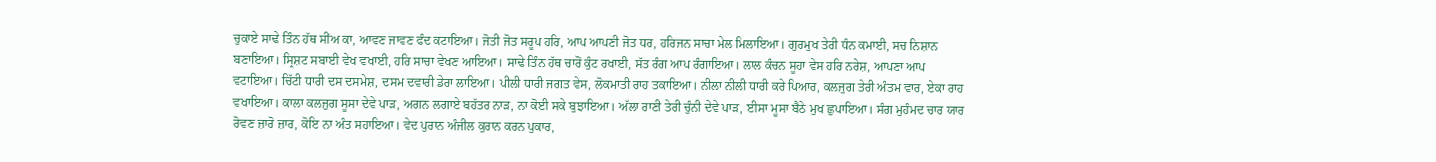ਚੁਕਾਏ ਸਾਢੇ ਤਿੰਨ ਹੱਥ ਸੀਂਅ ਕਾ, ਆਵਣ ਜਾਵਣ ਫੰਦ ਕਟਾਇਆ। ਜੋਤੀ ਜੋਤ ਸਰੂਪ ਹਰਿ, ਆਪ ਆਪਣੀ ਜੋਤ ਧਰ, ਹਰਿਜਨ ਸਾਚਾ ਮੇਲ ਮਿਲਾਇਆ। ਗੁਰਮੁਖ ਤੇਰੀ ਧੰਨ ਕਮਾਈ, ਸਚ ਨਿਸ਼ਾਨ ਬਣਾਇਆ। ਸ੍ਰਿਸ਼ਟ ਸਬਾਈ ਵੇਖ ਵਖਾਈ, ਹਰਿ ਸਾਚਾ ਵੇਖਣ ਆਇਆ। ਸਾਢੇ ਤਿੰਨ ਹੱਥ ਚਾਰੋਂ ਕੁੰਟ ਰਖਾਈ, ਸੱਤ ਰੰਗ ਆਪ ਰੰਗਾਇਆ। ਲਾਲ ਕੰਚਨ ਸੂਹਾ ਵੇਸ ਹਰਿ ਨਰੇਸ਼, ਆਪਣਾ ਆਪ ਵਟਾਇਆ। ਚਿੱਟੀ ਧਾਰੀ ਦਸ ਦਸਮੇਸ਼, ਦਸਮ ਦਵਾਰੀ ਡੇਰਾ ਲਾਇਆ। ਪੀਲੀ ਧਾਰੀ ਜਗਤ ਵੇਸ, ਲੋਕਮਾਤੀ ਰਾਹ ਤਕਾਇਆ। ਨੀਲਾ ਨੀਲੀ ਧਾਰੀ ਕਰੇ ਪਿਆਰ, ਕਲਜੁਗ ਤੇਰੀ ਅੰਤਮ ਵਾਰ, ਏਕਾ ਰਾਹ ਵਖਾਇਆ। ਕਾਲਾ ਕਲਜੁਗ ਸੂਸਾ ਦੇਵੇ ਪਾੜ, ਅਗਨ ਲਗਾਏ ਬਹੱਤਰ ਨਾੜ, ਨਾ ਕੋਈ ਸਕੇ ਬੁਝਾਇਆ। ਅੱਲਾ ਰਾਣੀ ਤੇਰੀ ਚੁੰਨੀ ਦੇਵੇ ਪਾੜ, ਈਸਾ ਮੂਸਾ ਬੈਠੇ ਮੁਖ ਛੁਪਾਇਆ। ਸੰਗ ਮੁਹੰਮਦ ਚਾਰ ਯਾਰ ਰੋਵਣ ਜ਼ਾਰੋ ਜ਼ਾਰ, ਕੋਇ ਨਾ ਅੰਤ ਸਹਾਇਆ। ਵੇਦ ਪੁਰਾਨ ਅੰਜੀਲ ਕੁਰਾਨ ਕਰਨ ਪੁਕਾਰ,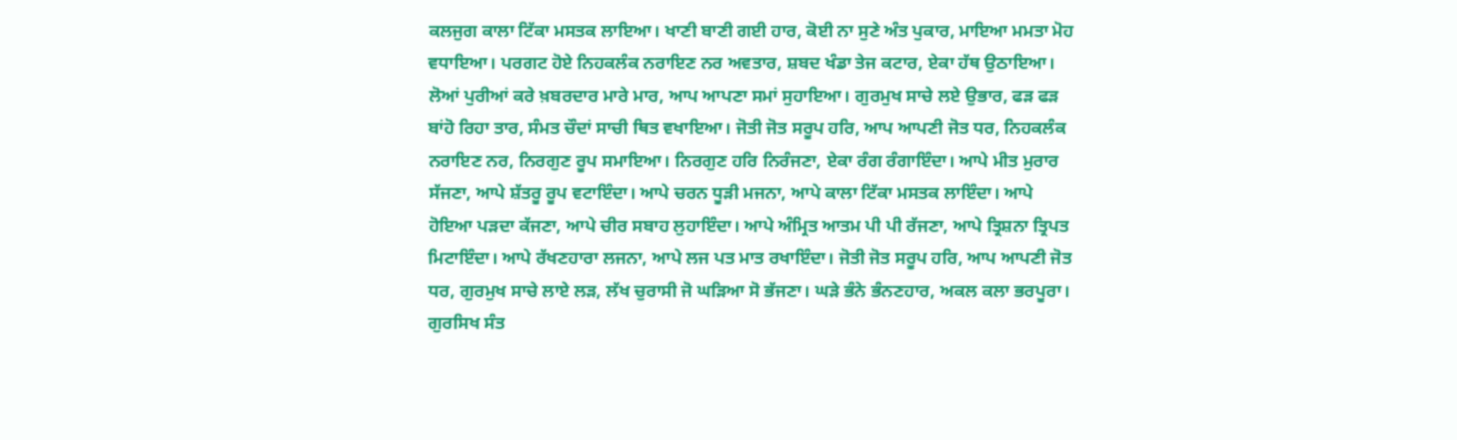ਕਲਜੁਗ ਕਾਲਾ ਟਿੱਕਾ ਮਸਤਕ ਲਾਇਆ। ਖਾਣੀ ਬਾਣੀ ਗਈ ਹਾਰ, ਕੋਈ ਨਾ ਸੁਣੇ ਅੰਤ ਪੁਕਾਰ, ਮਾਇਆ ਮਮਤਾ ਮੋਹ ਵਧਾਇਆ। ਪਰਗਟ ਹੋਏ ਨਿਹਕਲੰਕ ਨਰਾਇਣ ਨਰ ਅਵਤਾਰ, ਸ਼ਬਦ ਖੰਡਾ ਤੇਜ ਕਟਾਰ, ਏਕਾ ਹੱਥ ਉਠਾਇਆ। ਲੋਆਂ ਪੁਰੀਆਂ ਕਰੇ ਖ਼ਬਰਦਾਰ ਮਾਰੇ ਮਾਰ, ਆਪ ਆਪਣਾ ਸਮਾਂ ਸੁਹਾਇਆ। ਗੁਰਮੁਖ ਸਾਚੇ ਲਏ ਉਭਾਰ, ਫੜ ਫੜ ਬਾਂਹੋ ਰਿਹਾ ਤਾਰ, ਸੰਮਤ ਚੌਦਾਂ ਸਾਚੀ ਥਿਤ ਵਖਾਇਆ। ਜੋਤੀ ਜੋਤ ਸਰੂਪ ਹਰਿ, ਆਪ ਆਪਣੀ ਜੋਤ ਧਰ, ਨਿਹਕਲੰਕ ਨਰਾਇਣ ਨਰ, ਨਿਰਗੁਣ ਰੂਪ ਸਮਾਇਆ। ਨਿਰਗੁਣ ਹਰਿ ਨਿਰੰਜਣਾ, ਏਕਾ ਰੰਗ ਰੰਗਾਇੰਦਾ। ਆਪੇ ਮੀਤ ਮੁਰਾਰ ਸੱਜਣਾ, ਆਪੇ ਸ਼ੱਤਰੂ ਰੂਪ ਵਟਾਇੰਦਾ। ਆਪੇ ਚਰਨ ਧੂੜੀ ਮਜਨਾ, ਆਪੇ ਕਾਲਾ ਟਿੱਕਾ ਮਸਤਕ ਲਾਇੰਦਾ। ਆਪੇ ਹੋਇਆ ਪੜਦਾ ਕੱਜਣਾ, ਆਪੇ ਚੀਰ ਸਬਾਹ ਲੁਹਾਇੰਦਾ। ਆਪੇ ਅੰਮ੍ਰਿਤ ਆਤਮ ਪੀ ਪੀ ਰੱਜਣਾ, ਆਪੇ ਤ੍ਰਿਸ਼ਨਾ ਤ੍ਰਿਪਤ ਮਿਟਾਇੰਦਾ। ਆਪੇ ਰੱਖਣਹਾਰਾ ਲਜਨਾ, ਆਪੇ ਲਜ ਪਤ ਮਾਤ ਰਖਾਇੰਦਾ। ਜੋਤੀ ਜੋਤ ਸਰੂਪ ਹਰਿ, ਆਪ ਆਪਣੀ ਜੋਤ ਧਰ, ਗੁਰਮੁਖ ਸਾਚੇ ਲਾਏ ਲੜ, ਲੱਖ ਚੁਰਾਸੀ ਜੋ ਘੜਿਆ ਸੋ ਭੱਜਣਾ। ਘੜੇ ਭੰਨੇ ਭੰਨਣਹਾਰ, ਅਕਲ ਕਲਾ ਭਰਪੂਰਾ। ਗੁਰਸਿਖ ਸੰਤ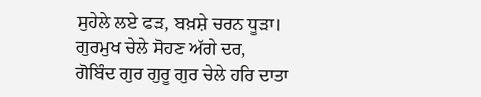ਸੁਹੇਲੇ ਲਏ ਫੜ, ਬਖ਼ਸ਼ੇ ਚਰਨ ਧੂੜਾ। ਗੁਰਮੁਖ ਚੇਲੇ ਸੋਹਣ ਅੱਗੇ ਦਰ, ਗੋਬਿੰਦ ਗੁਰ ਗੁਰੂ ਗੁਰ ਚੇਲੇ ਹਰਿ ਦਾਤਾ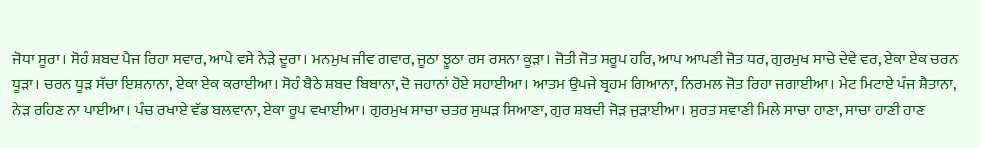ਜੋਧਾ ਸੂਰਾ। ਸੋਹੰ ਸ਼ਬਦ ਪੈਜ ਰਿਹਾ ਸਵਾਰ, ਆਪੇ ਵਸੇ ਨੇੜੇ ਦੂਰਾ। ਮਨਮੁਖ ਜੀਵ ਗਵਾਰ, ਜੂਠਾ ਝੂਠਾ ਰਸ ਰਸਨਾ ਕੂੜਾ। ਜੋਤੀ ਜੋਤ ਸਰੂਪ ਹਰਿ, ਆਪ ਆਪਣੀ ਜੋਤ ਧਰ, ਗੁਰਮੁਖ ਸਾਚੇ ਦੇਵੇ ਵਰ, ਏਕਾ ਏਕ ਚਰਨ ਧੂੜਾ। ਚਰਨ ਧੂੜ ਸੱਚਾ ਇਸ਼ਨਾਨਾ, ਏਕਾ ਏਕ ਕਰਾਈਆ। ਸੋਹੰ ਬੈਠੇ ਸ਼ਬਦ ਬਿਬਾਨਾ, ਦੋ ਜਹਾਨਾਂ ਹੋਏ ਸਹਾਈਆ। ਆਤਮ ਉਪਜੇ ਬ੍ਰਹਮ ਗਿਆਨਾ, ਨਿਰਮਲ ਜੋਤ ਰਿਹਾ ਜਗਾਈਆ। ਮੇਟ ਮਿਟਾਏ ਪੰਜ ਸ਼ੈਤਾਨਾ, ਨੇੜ ਰਹਿਣ ਨਾ ਪਾਈਆ। ਪੰਚ ਰਖਾਏ ਵੱਡ ਬਲਵਾਨਾ, ਏਕਾ ਰੂਪ ਵਖਾਈਆ। ਗੁਰਮੁਖ ਸਾਚਾ ਚਤਰ ਸੁਘੜ ਸਿਆਣਾ, ਗੁਰ ਸ਼ਬਦੀ ਜੋੜ ਜੁੜਾਈਆ। ਸੁਰਤ ਸਵਾਣੀ ਮਿਲੇ ਸਾਚਾ ਹਾਣਾ, ਸਾਚਾ ਹਾਣੀ ਹਾਣ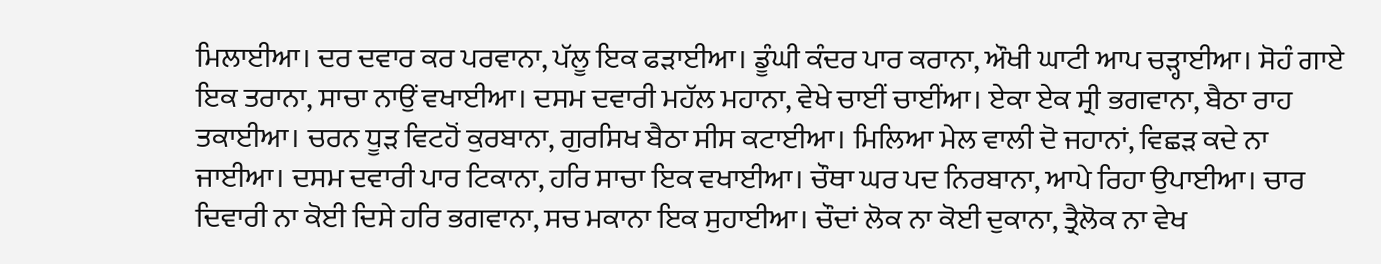ਮਿਲਾਈਆ। ਦਰ ਦਵਾਰ ਕਰ ਪਰਵਾਨਾ, ਪੱਲੂ ਇਕ ਫੜਾਈਆ। ਡੂੰਘੀ ਕੰਦਰ ਪਾਰ ਕਰਾਨਾ, ਔਖੀ ਘਾਟੀ ਆਪ ਚੜ੍ਹਾਈਆ। ਸੋਹੰ ਗਾਏ ਇਕ ਤਰਾਨਾ, ਸਾਚਾ ਨਾਉਂ ਵਖਾਈਆ। ਦਸਮ ਦਵਾਰੀ ਮਹੱਲ ਮਹਾਨਾ, ਵੇਖੇ ਚਾਈਂ ਚਾਈਂਆ। ਏਕਾ ਏਕ ਸ੍ਰੀ ਭਗਵਾਨਾ, ਬੈਠਾ ਰਾਹ ਤਕਾਈਆ। ਚਰਨ ਧੂੜ ਵਿਟਹੋਂ ਕੁਰਬਾਨਾ, ਗੁਰਸਿਖ ਬੈਠਾ ਸੀਸ ਕਟਾਈਆ। ਮਿਲਿਆ ਮੇਲ ਵਾਲੀ ਦੋ ਜਹਾਨਾਂ, ਵਿਛੜ ਕਦੇ ਨਾ ਜਾਈਆ। ਦਸਮ ਦਵਾਰੀ ਪਾਰ ਟਿਕਾਨਾ, ਹਰਿ ਸਾਚਾ ਇਕ ਵਖਾਈਆ। ਚੌਥਾ ਘਰ ਪਦ ਨਿਰਬਾਨਾ, ਆਪੇ ਰਿਹਾ ਉਪਾਈਆ। ਚਾਰ ਦਿਵਾਰੀ ਨਾ ਕੋਈ ਦਿਸੇ ਹਰਿ ਭਗਵਾਨਾ, ਸਚ ਮਕਾਨਾ ਇਕ ਸੁਹਾਈਆ। ਚੌਦਾਂ ਲੋਕ ਨਾ ਕੋਈ ਦੁਕਾਨਾ, ਤ੍ਰੈਲੋਕ ਨਾ ਵੇਖ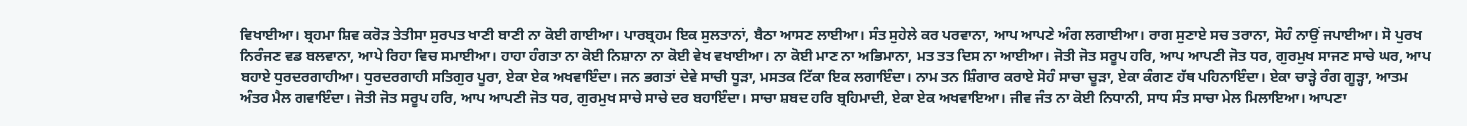ਵਿਖਾਈਆ। ਬ੍ਰਹਮਾ ਸ਼ਿਵ ਕਰੋੜ ਤੇਤੀਸਾ ਸੁਰਪਤ ਖਾਣੀ ਬਾਣੀ ਨਾ ਕੋਈ ਗਾਈਆ। ਪਾਰਬ੍ਰਹਮ ਇਕ ਸੁਲਤਾਨਾਂ, ਬੈਠਾ ਆਸਣ ਲਾਈਆ। ਸੰਤ ਸੁਹੇਲੇ ਕਰ ਪਰਵਾਨਾ, ਆਪ ਆਪਣੇ ਅੰਗ ਲਗਾਈਆ। ਰਾਗ ਸੁਣਾਏ ਸਚ ਤਰਾਨਾ, ਸੋਹੰ ਨਾਉਂ ਜਪਾਈਆ। ਸੋ ਪੁਰਖ ਨਿਰੰਜਣ ਵਡ ਬਲਵਾਨਾ, ਆਪੇ ਰਿਹਾ ਵਿਚ ਸਮਾਈਆ। ਹਾਹਾ ਹੰਗਤਾ ਨਾ ਕੋਈ ਨਿਸ਼ਾਨਾ ਨਾ ਕੋਈ ਵੇਖ ਵਖਾਈਆ। ਨਾ ਕੋਈ ਮਾਣ ਨਾ ਅਭਿਮਾਨਾ, ਮਤ ਤਤ ਦਿਸ ਨਾ ਆਈਆ। ਜੋਤੀ ਜੋਤ ਸਰੂਪ ਹਰਿ, ਆਪ ਆਪਣੀ ਜੋਤ ਧਰ, ਗੁਰਮੁਖ ਸਾਜਣ ਸਾਚੇ ਘਰ, ਆਪ ਬਹਾਏ ਧੁਰਦਰਗਾਹੀਆ। ਧੁਰਦਰਗਾਹੀ ਸਤਿਗੁਰ ਪੂਰਾ, ਏਕਾ ਏਕ ਅਖਵਾਇੰਦਾ। ਜਨ ਭਗਤਾਂ ਦੇਵੇ ਸਾਚੀ ਧੂੜਾ, ਮਸਤਕ ਟਿੱਕਾ ਇਕ ਲਗਾਇੰਦਾ। ਨਾਮ ਤਨ ਸ਼ਿੰਗਾਰ ਕਰਾਏ ਸੋਹੰ ਸਾਚਾ ਚੂੜਾ, ਏਕਾ ਕੰਗਣ ਹੱਥ ਪਹਿਨਾਇੰਦਾ। ਏਕਾ ਚਾੜ੍ਹੇ ਰੰਗ ਗੂੜ੍ਹਾ, ਆਤਮ ਅੰਤਰ ਮੈਲ ਗਵਾਇੰਦਾ। ਜੋਤੀ ਜੋਤ ਸਰੂਪ ਹਰਿ, ਆਪ ਆਪਣੀ ਜੋਤ ਧਰ, ਗੁਰਮੁਖ ਸਾਚੇ ਸਾਚੇ ਦਰ ਬਹਾਇੰਦਾ। ਸਾਚਾ ਸ਼ਬਦ ਹਰਿ ਬ੍ਰਹਿਮਾਦੀ, ਏਕਾ ਏਕ ਅਖਵਾਇਆ। ਜੀਵ ਜੰਤ ਨਾ ਕੋਈ ਨਿਧਾਨੀ, ਸਾਧ ਸੰਤ ਸਾਚਾ ਮੇਲ ਮਿਲਾਇਆ। ਆਪਣਾ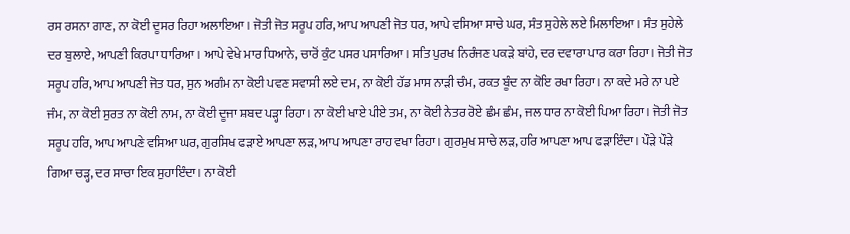ਰਸ ਰਸਨਾ ਗਾਣ, ਨਾ ਕੋਈ ਦੂਸਰ ਰਿਹਾ ਅਲਾਇਆ। ਜੋਤੀ ਜੋਤ ਸਰੂਪ ਹਰਿ, ਆਪ ਆਪਣੀ ਜੋਤ ਧਰ, ਆਪੇ ਵਸਿਆ ਸਾਚੇ ਘਰ, ਸੰਤ ਸੁਹੇਲੇ ਲਏ ਮਿਲਾਇਆ। ਸੰਤ ਸੁਹੇਲੇ ਦਰ ਬੁਲਾਏ, ਆਪਣੀ ਕਿਰਪਾ ਧਾਰਿਆ। ਆਪੇ ਵੇਖੇ ਮਾਰ ਧਿਆਨੇ, ਚਾਰੋਂ ਕੁੰਟ ਪਸਰ ਪਸਾਰਿਆ। ਸਤਿ ਪੁਰਖ ਨਿਰੰਜਣ ਪਕੜੇ ਬਾਂਹੇ, ਦਰ ਦਵਾਰਾ ਪਾਰ ਕਰਾ ਰਿਹਾ। ਜੋਤੀ ਜੋਤ ਸਰੂਪ ਹਰਿ, ਆਪ ਆਪਣੀ ਜੋਤ ਧਰ, ਸੁਨ ਅਗੰਮ ਨਾ ਕੋਈ ਪਵਣ ਸਵਾਸੀ ਲਏ ਦਮ, ਨਾ ਕੋਈ ਹੱਡ ਮਾਸ ਨਾੜੀ ਚੰਮ, ਰਕਤ ਬੂੰਦ ਨਾ ਕੋਇ ਰਖਾ ਰਿਹਾ। ਨਾ ਕਦੇ ਮਰੇ ਨਾ ਪਏ ਜੰਮ, ਨਾ ਕੋਈ ਸੁਰਤ ਨਾ ਕੋਈ ਨਾਮ, ਨਾ ਕੋਈ ਦੂਜਾ ਸ਼ਬਦ ਪੜ੍ਹਾ ਰਿਹਾ। ਨਾ ਕੋਈ ਖਾਏ ਪੀਏ ਤਮ, ਨਾ ਕੋਈ ਨੇਤਰ ਰੋਏ ਛੰਮ ਛੰਮ, ਜਲ ਧਾਰ ਨਾ ਕੋਈ ਪਿਆ ਰਿਹਾ। ਜੋਤੀ ਜੋਤ ਸਰੂਪ ਹਰਿ, ਆਪ ਆਪਣੇ ਵਸਿਆ ਘਰ, ਗੁਰਸਿਖ ਫੜਾਏ ਆਪਣਾ ਲੜ, ਆਪ ਆਪਣਾ ਰਾਹ ਵਖਾ ਰਿਹਾ। ਗੁਰਮੁਖ ਸਾਚੇ ਲੜ, ਹਰਿ ਆਪਣਾ ਆਪ ਫੜਾਇੰਦਾ। ਪੌੜੇ ਪੌੜੇ ਗਿਆ ਚੜ੍ਹ, ਦਰ ਸਾਚਾ ਇਕ ਸੁਹਾਇੰਦਾ। ਨਾ ਕੋਈ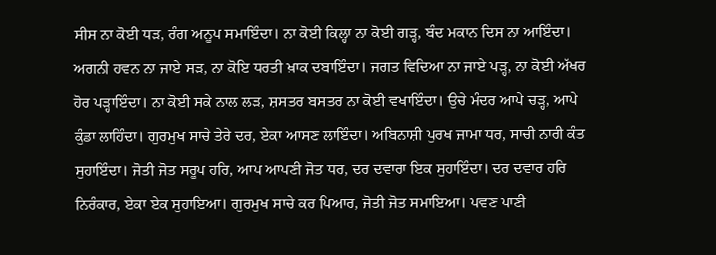ਸੀਸ ਨਾ ਕੋਈ ਧੜ, ਰੰਗ ਅਨੂਪ ਸਮਾਇੰਦਾ। ਨਾ ਕੋਈ ਕਿਲ੍ਹਾ ਨਾ ਕੋਈ ਗੜ੍ਹ, ਬੰਦ ਮਕਾਨ ਦਿਸ ਨਾ ਆਇੰਦਾ। ਅਗਨੀ ਹਵਨ ਨਾ ਜਾਏ ਸੜ, ਨਾ ਕੋਇ ਧਰਤੀ ਖ਼ਾਕ ਦਬਾਇੰਦਾ। ਜਗਤ ਵਿਦਿਆ ਨਾ ਜਾਏ ਪੜ੍ਹ, ਨਾ ਕੋਈ ਅੱਖਰ ਹੋਰ ਪੜ੍ਹਾਇੰਦਾ। ਨਾ ਕੋਈ ਸਕੇ ਨਾਲ ਲੜ, ਸ਼ਸਤਰ ਬਸਤਰ ਨਾ ਕੋਈ ਵਖਾਇੰਦਾ। ਉਚੇ ਮੰਦਰ ਆਪੇ ਚੜ੍ਹ, ਆਪੇ ਕੁੰਡਾ ਲਾਹਿੰਦਾ। ਗੁਰਮੁਖ ਸਾਚੇ ਤੇਰੇ ਦਰ, ਏਕਾ ਆਸਣ ਲਾਇੰਦਾ। ਅਬਿਨਾਸ਼ੀ ਪੁਰਖ ਜਾਮਾ ਧਰ, ਸਾਚੀ ਨਾਰੀ ਕੰਤ ਸੁਹਾਇੰਦਾ। ਜੋਤੀ ਜੋਤ ਸਰੂਪ ਹਰਿ, ਆਪ ਆਪਣੀ ਜੋਤ ਧਰ, ਦਰ ਦਵਾਰਾ ਇਕ ਸੁਹਾਇੰਦਾ। ਦਰ ਦਵਾਰ ਹਰਿ ਨਿਰੰਕਾਰ, ਏਕਾ ਏਕ ਸੁਹਾਇਆ। ਗੁਰਮੁਖ ਸਾਚੇ ਕਰ ਪਿਆਰ, ਜੋਤੀ ਜੋਤ ਸਮਾਇਆ। ਪਵਣ ਪਾਣੀ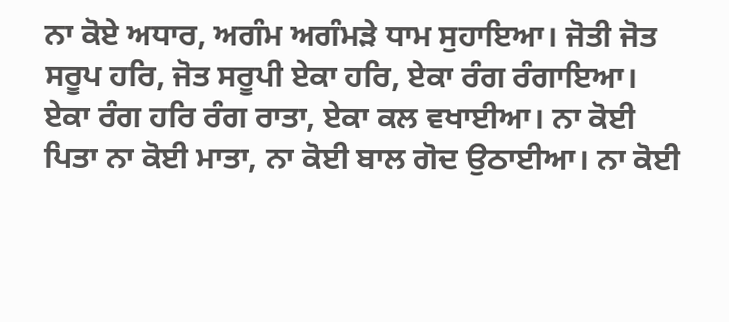ਨਾ ਕੋਏ ਅਧਾਰ, ਅਗੰਮ ਅਗੰਮੜੇ ਧਾਮ ਸੁਹਾਇਆ। ਜੋਤੀ ਜੋਤ ਸਰੂਪ ਹਰਿ, ਜੋਤ ਸਰੂਪੀ ਏਕਾ ਹਰਿ, ਏਕਾ ਰੰਗ ਰੰਗਾਇਆ। ਏਕਾ ਰੰਗ ਹਰਿ ਰੰਗ ਰਾਤਾ, ਏਕਾ ਕਲ ਵਖਾਈਆ। ਨਾ ਕੋਈ ਪਿਤਾ ਨਾ ਕੋਈ ਮਾਤਾ, ਨਾ ਕੋਈ ਬਾਲ ਗੋਦ ਉਠਾਈਆ। ਨਾ ਕੋਈ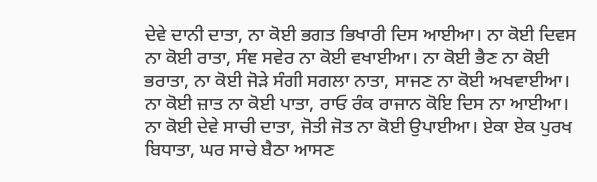ਦੇਵੇ ਦਾਨੀ ਦਾਤਾ, ਨਾ ਕੋਈ ਭਗਤ ਭਿਖਾਰੀ ਦਿਸ ਆਈਆ। ਨਾ ਕੋਈ ਦਿਵਸ ਨਾ ਕੋਈ ਰਾਤਾ, ਸੰਞ ਸਵੇਰ ਨਾ ਕੋਈ ਵਖਾਈਆ। ਨਾ ਕੋਈ ਭੈਣ ਨਾ ਕੋਈ ਭਰਾਤਾ, ਨਾ ਕੋਈ ਜੋੜੇ ਸੰਗੀ ਸਗਲਾ ਨਾਤਾ, ਸਾਜਣ ਨਾ ਕੋਈ ਅਖਵਾਈਆ। ਨਾ ਕੋਈ ਜ਼ਾਤ ਨਾ ਕੋਈ ਪਾਤਾ, ਰਾਓ ਰੰਕ ਰਾਜਾਨ ਕੋਇ ਦਿਸ ਨਾ ਆਈਆ। ਨਾ ਕੋਈ ਦੇਵੇ ਸਾਚੀ ਦਾਤਾ, ਜੋਤੀ ਜੋਤ ਨਾ ਕੋਈ ਉਪਾਈਆ। ਏਕਾ ਏਕ ਪੁਰਖ ਬਿਧਾਤਾ, ਘਰ ਸਾਚੇ ਬੈਠਾ ਆਸਣ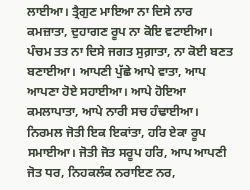ਲਾਈਆ। ਤ੍ਰੈਗੁਣ ਮਾਇਆ ਨਾ ਦਿਸੇ ਨਾਰ ਕਮਜ਼ਾਤਾ, ਦੁਹਾਗਣ ਰੂਪ ਨਾ ਕੋਇ ਵਟਾਈਆ। ਪੰਚਮ ਤਤ ਨਾ ਦਿਸੇ ਜਗਤ ਸੁਗ਼ਾਤਾ, ਨਾ ਕੋਈ ਬਣਤ ਬਣਾਈਆ। ਆਪਣੀ ਪੁੱਛੇ ਆਪੇ ਵਾਤਾ, ਆਪ ਆਪਣਾ ਹੋਏ ਸਹਾਈਆ। ਆਪੇ ਹੋਇਆ ਕਮਲਾਪਾਤਾ, ਆਪੇ ਨਾਰੀ ਸਚ ਹੰਢਾਈਆ। ਨਿਰਮਲ ਜੋਤੀ ਇਕ ਇਕਾਂਤਾ, ਹਰਿ ਏਕਾ ਰੂਪ ਸਮਾਈਆ। ਜੋਤੀ ਜੋਤ ਸਰੂਪ ਹਰਿ, ਆਪ ਆਪਣੀ ਜੋਤ ਧਰ, ਨਿਹਕਲੰਕ ਨਰਾਇਣ ਨਰ,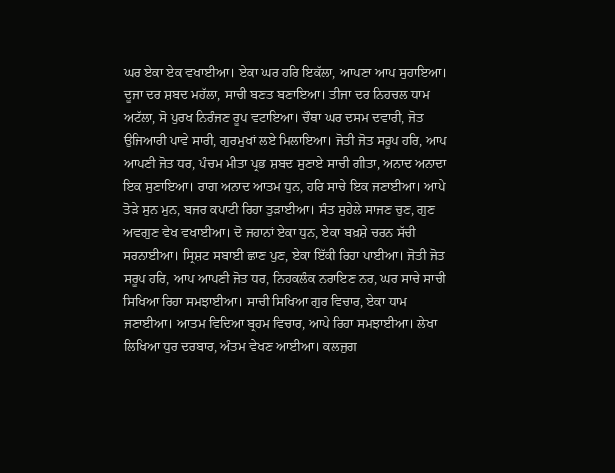ਘਰ ਏਕਾ ਏਕ ਵਖਾਈਆ। ਏਕਾ ਘਰ ਹਰਿ ਇਕੱਲਾ, ਆਪਣਾ ਆਪ ਸੁਹਾਇਆ। ਦੂਜਾ ਦਰ ਸ਼ਬਦ ਮਹੱਲਾ, ਸਾਚੀ ਬਣਤ ਬਣਾਇਆ। ਤੀਜਾ ਦਰ ਨਿਹਚਲ ਧਾਮ ਅਟੱਲਾ, ਸੋ ਪੁਰਖ ਨਿਰੰਜਣ ਰੂਪ ਵਟਾਇਆ। ਚੌਥਾ ਘਰ ਦਸਮ ਦਵਾਰੀ, ਜੋਤ ਉਜਿਆਰੀ ਪਾਵੇ ਸਾਰੀ, ਗੁਰਮੁਖਾਂ ਲਏ ਮਿਲਾਇਆ। ਜੋਤੀ ਜੋਤ ਸਰੂਪ ਹਰਿ, ਆਪ ਆਪਣੀ ਜੋਤ ਧਰ, ਪੰਚਮ ਮੀਤਾ ਪ੍ਰਭ ਸ਼ਬਦ ਸੁਣਾਏ ਸਾਚੀ ਗੀਤਾ, ਅਨਾਦ ਅਨਾਦਾ ਇਕ ਸੁਣਾਇਆ। ਰਾਗ ਅਨਾਦ ਆਤਮ ਧੁਨ, ਹਰਿ ਸਾਚੇ ਇਕ ਜਣਾਈਆ। ਆਪੇ ਤੋੜੇ ਸੁਨ ਮੁਨ, ਬਜਰ ਕਪਾਟੀ ਰਿਹਾ ਤੁੜਾਈਆ। ਸੰਤ ਸੁਹੇਲੇ ਸਾਜਣ ਚੁਣ, ਗੁਣ ਅਵਗੁਣ ਵੇਖ ਵਖਾਈਆ। ਦੋ ਜਹਾਨਾਂ ਏਕਾ ਧੁਨ, ਏਕਾ ਬਖ਼ਸ਼ੇ ਚਰਨ ਸੱਚੀ ਸਰਨਾਈਆ। ਸ੍ਰਿਸ਼ਟ ਸਬਾਈ ਛਾਣ ਪੁਣ, ਏਕਾ ਇੱਕੀ ਰਿਹਾ ਪਾਈਆ। ਜੋਤੀ ਜੋਤ ਸਰੂਪ ਹਰਿ, ਆਪ ਆਪਣੀ ਜੋਤ ਧਰ, ਨਿਹਕਲੰਕ ਨਰਾਇਣ ਨਰ, ਘਰ ਸਾਚੇ ਸਾਚੀ ਸਿਖਿਆ ਰਿਹਾ ਸਮਝਾਈਆ। ਸਾਚੀ ਸਿਖਿਆ ਗੁਰ ਵਿਚਾਰ, ਏਕਾ ਧਾਮ ਜਣਾਈਆ। ਆਤਮ ਵਿਦਿਆ ਬ੍ਰਹਮ ਵਿਚਾਰ, ਆਪੇ ਰਿਹਾ ਸਮਝਾਈਆ। ਲੇਖਾ ਲਿਖਿਆ ਧੁਰ ਦਰਬਾਰ, ਅੰਤਮ ਵੇਖਣ ਆਈਆ। ਕਲਜੁਗ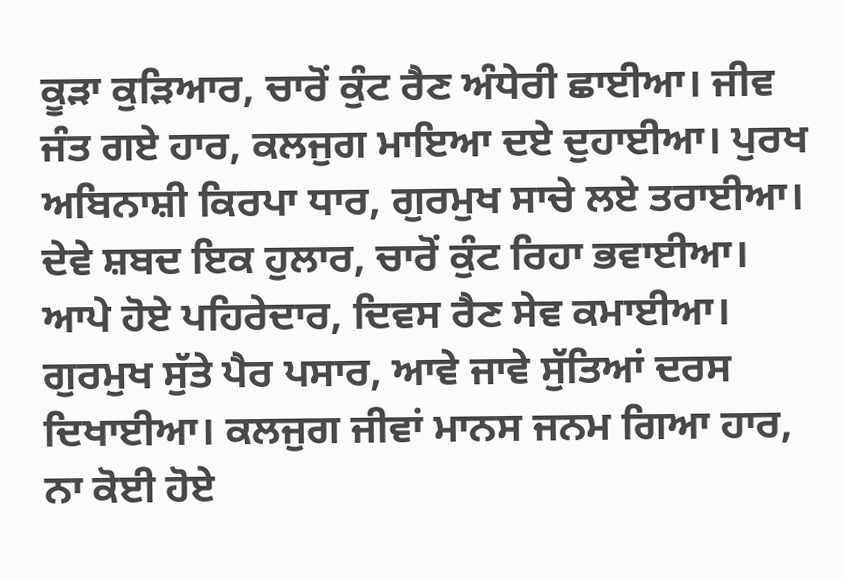ਕੂੜਾ ਕੁੜਿਆਰ, ਚਾਰੋਂ ਕੁੰਟ ਰੈਣ ਅੰਧੇਰੀ ਛਾਈਆ। ਜੀਵ ਜੰਤ ਗਏ ਹਾਰ, ਕਲਜੁਗ ਮਾਇਆ ਦਏ ਦੁਹਾਈਆ। ਪੁਰਖ ਅਬਿਨਾਸ਼ੀ ਕਿਰਪਾ ਧਾਰ, ਗੁਰਮੁਖ ਸਾਚੇ ਲਏ ਤਰਾਈਆ। ਦੇਵੇ ਸ਼ਬਦ ਇਕ ਹੁਲਾਰ, ਚਾਰੋਂ ਕੁੰਟ ਰਿਹਾ ਭਵਾਈਆ। ਆਪੇ ਹੋਏ ਪਹਿਰੇਦਾਰ, ਦਿਵਸ ਰੈਣ ਸੇਵ ਕਮਾਈਆ। ਗੁਰਮੁਖ ਸੁੱਤੇ ਪੈਰ ਪਸਾਰ, ਆਵੇ ਜਾਵੇ ਸੁੱਤਿਆਂ ਦਰਸ ਦਿਖਾਈਆ। ਕਲਜੁਗ ਜੀਵਾਂ ਮਾਨਸ ਜਨਮ ਗਿਆ ਹਾਰ, ਨਾ ਕੋਈ ਹੋਏ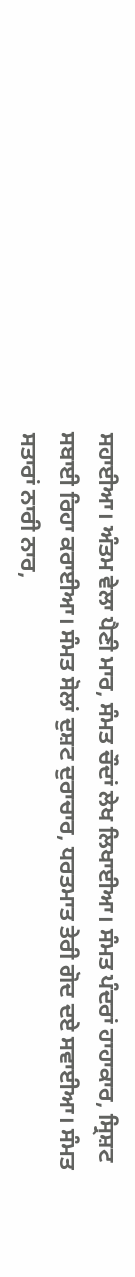ਸਹਾਈਆ। ਅੰਤਮ ਵੇਲਾ ਪੈਣੀ ਮਾਰ, ਸੰਮਤ ਚੌਦਾਂ ਲੇਖ ਲਿਖਾਈਆ। ਸੰਮਤ ਪੰਦਰਾਂ ਹਾਹਾਕਾਰ, ਸ੍ਰਿਸ਼ਟ ਸਬਾਈ ਰਿਹਾ ਕਰਾਈਆ। ਸੰਮਤ ਸੋਲਾਂ ਦੁਸ਼ਟ ਦੁਰਾਚਾਰ, ਧਰਤਮਾਤ ਤੇਰੀ ਗੋਦ ਦਏ ਸਵਾਈਆ। ਸੰਮਤ ਸਤਾਰਾਂ ਨਾਰੀ ਨਾਰ,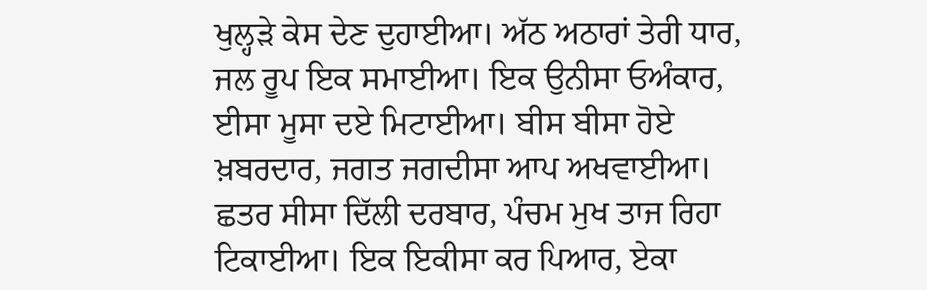ਖੁਲ੍ਹੜੇ ਕੇਸ ਦੇਣ ਦੁਹਾਈਆ। ਅੱਠ ਅਠਾਰਾਂ ਤੇਰੀ ਧਾਰ, ਜਲ ਰੂਪ ਇਕ ਸਮਾਈਆ। ਇਕ ਉਨੀਸਾ ਓਅੰਕਾਰ, ਈਸਾ ਮੂਸਾ ਦਏ ਮਿਟਾਈਆ। ਬੀਸ ਬੀਸਾ ਹੋਏ ਖ਼ਬਰਦਾਰ, ਜਗਤ ਜਗਦੀਸਾ ਆਪ ਅਖਵਾਈਆ। ਛਤਰ ਸੀਸਾ ਦਿੱਲੀ ਦਰਬਾਰ, ਪੰਚਮ ਮੁਖ ਤਾਜ ਰਿਹਾ ਟਿਕਾਈਆ। ਇਕ ਇਕੀਸਾ ਕਰ ਪਿਆਰ, ਏਕਾ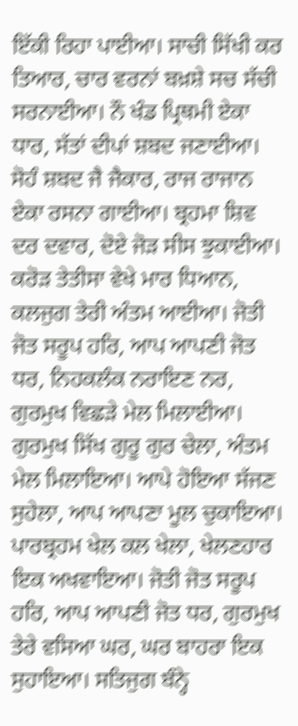ਇੱਕੀ ਰਿਹਾ ਪਾਈਆ। ਸਾਚੀ ਸਿੱਖੀ ਕਰ ਤਿਆਰ, ਚਾਰ ਵਰਨਾਂ ਬਖ਼ਸ਼ੇ ਸਚ ਸੱਚੀ ਸਰਨਾਈਆ। ਨੌ ਖੰਡ ਪ੍ਰਿਥਮੀ ਏਕਾ ਧਾਰ, ਸੱਤਾਂ ਦੀਪਾਂ ਸ਼ਬਦ ਜਣਾਈਆ। ਸੋਹੰ ਸ਼ਬਦ ਜੈ ਜੈਕਾਰ, ਰਾਜ ਰਾਜਾਨ ਏਕਾ ਰਸਨਾ ਗਾਈਆ। ਬ੍ਰਹਮਾ ਸ਼ਿਵ ਦਰ ਦਵਾਰ, ਦੋਏ ਜੋੜ ਸੀਸ ਝੁਕਾਈਆ। ਕਰੋੜ ਤੇਤੀਸਾ ਵੇਖੇ ਮਾਰ ਧਿਆਨ, ਕਲਜੁਗ ਤੇਰੀ ਅੰਤਮ ਆਈਆ। ਜੋਤੀ ਜੋਤ ਸਰੂਪ ਹਰਿ, ਆਪ ਆਪਣੀ ਜੋਤ ਧਰ, ਨਿਹਕਲੰਕ ਨਰਾਇਣ ਨਰ, ਗੁਰਮੁਖ ਵਿਛੜੇ ਮੇਲ ਮਿਲਾਈਆ। ਗੁਰਮੁਖ ਸਿੱਖ ਗੁਰੂ ਗੁਰ ਚੇਲਾ, ਅੰਤਮ ਮੇਲ ਮਿਲਾਇਆ। ਆਪੇ ਹੋਇਆ ਸੱਜਣ ਸੁਹੇਲਾ, ਆਪ ਆਪਣਾ ਮੂਲ ਚੁਕਾਇਆ। ਪਾਰਬ੍ਰਹਮ ਖੇਲ ਕਲ ਖੇਲਾ, ਖੇਲਣਹਾਰ ਇਕ ਅਖਵਾਇਆ। ਜੋਤੀ ਜੋਤ ਸਰੂਪ ਹਰਿ, ਆਪ ਆਪਣੀ ਜੋਤ ਧਰ, ਗੁਰਮੁਖ ਤੇਰੇ ਵਸਿਆ ਘਰ, ਘਰ ਬਾਹਰਾ ਇਕ ਸੁਹਾਇਆ। ਸਤਿਜੁਗ ਬੰਨ੍ਹੇ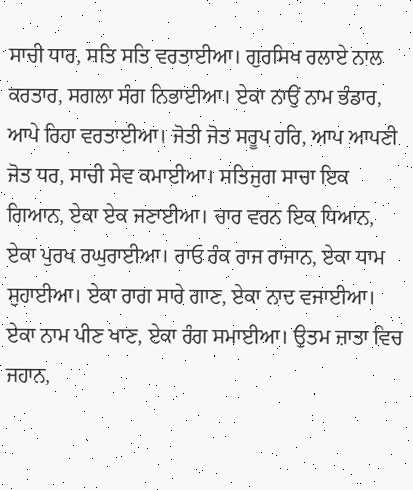ਸਾਚੀ ਧਾਰ, ਸਤਿ ਸਤਿ ਵਰਤਾਈਆ। ਗੁਰਸਿਖ ਰਲਾਏ ਨਾਲ ਕਰਤਾਰ, ਸਗਲਾ ਸੰਗ ਨਿਭਾਈਆ। ਏਕਾ ਨਾਉਂ ਨਾਮ ਭੰਡਾਰ, ਆਪੇ ਰਿਹਾ ਵਰਤਾਈਆ। ਜੋਤੀ ਜੋਤ ਸਰੂਪ ਹਰਿ, ਆਪ ਆਪਣੀ ਜੋਤ ਧਰ, ਸਾਚੀ ਸੇਵ ਕਮਾਈਆ। ਸਤਿਜੁਗ ਸਾਚਾ ਇਕ ਗਿਆਨ, ਏਕਾ ਏਕ ਜਣਾਈਆ। ਚਾਰ ਵਰਨ ਇਕ ਧਿਆਨ, ਏਕਾ ਪੁਰਖ ਰਘੁਰਾਈਆ। ਰਾਓ ਰੰਕ ਰਾਜ ਰਾਜਾਨ, ਏਕਾ ਧਾਮ ਸੁਹਾਈਆ। ਏਕਾ ਰਾਗ ਸਾਰੇ ਗਾਣ, ਏਕਾ ਨਾਦ ਵਜਾਈਆ। ਏਕਾ ਨਾਮ ਪੀਣ ਖਾਣ, ਏਕਾ ਰੰਗ ਸਮਾਈਆ। ਉਤਮ ਜ਼ਾਤਾ ਵਿਚ ਜਹਾਨ,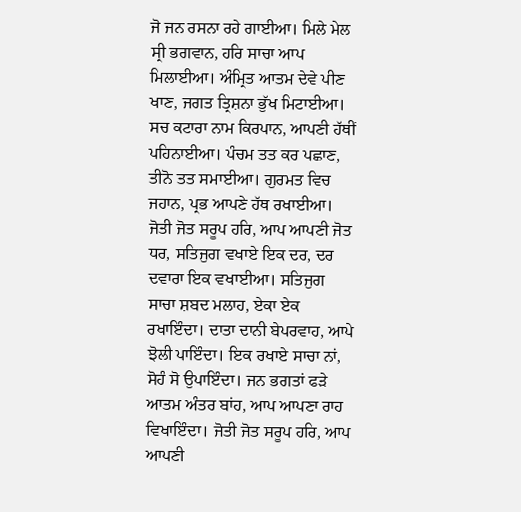ਜੋ ਜਨ ਰਸਨਾ ਰਹੇ ਗਾਈਆ। ਮਿਲੇ ਮੇਲ ਸ੍ਰੀ ਭਗਵਾਨ, ਹਰਿ ਸਾਚਾ ਆਪ ਮਿਲਾਈਆ। ਅੰਮ੍ਰਿਤ ਆਤਮ ਦੇਵੇ ਪੀਣ ਖਾਣ, ਜਗਤ ਤ੍ਰਿਸ਼ਨਾ ਭੁੱਖ ਮਿਟਾਈਆ। ਸਚ ਕਟਾਰਾ ਨਾਮ ਕਿਰਪਾਨ, ਆਪਣੀ ਹੱਥੀਂ ਪਹਿਨਾਈਆ। ਪੰਚਮ ਤਤ ਕਰ ਪਛਾਣ, ਤੀਨੋ ਤਤ ਸਮਾਈਆ। ਗੁਰਮਤ ਵਿਚ ਜਹਾਨ, ਪ੍ਰਭ ਆਪਣੇ ਹੱਥ ਰਖਾਈਆ। ਜੋਤੀ ਜੋਤ ਸਰੂਪ ਹਰਿ, ਆਪ ਆਪਣੀ ਜੋਤ ਧਰ, ਸਤਿਜੁਗ ਵਖਾਏ ਇਕ ਦਰ, ਦਰ ਦਵਾਰਾ ਇਕ ਵਖਾਈਆ। ਸਤਿਜੁਗ ਸਾਚਾ ਸ਼ਬਦ ਮਲਾਹ, ਏਕਾ ਏਕ ਰਖਾਇੰਦਾ। ਦਾਤਾ ਦਾਨੀ ਬੇਪਰਵਾਹ, ਆਪੇ ਝੋਲੀ ਪਾਇੰਦਾ। ਇਕ ਰਖਾਏ ਸਾਚਾ ਨਾਂ, ਸੋਹੰ ਸੋ ਉਪਾਇੰਦਾ। ਜਨ ਭਗਤਾਂ ਫੜੇ ਆਤਮ ਅੰਤਰ ਬਾਂਹ, ਆਪ ਆਪਣਾ ਰਾਹ ਵਿਖਾਇੰਦਾ। ਜੋਤੀ ਜੋਤ ਸਰੂਪ ਹਰਿ, ਆਪ ਆਪਣੀ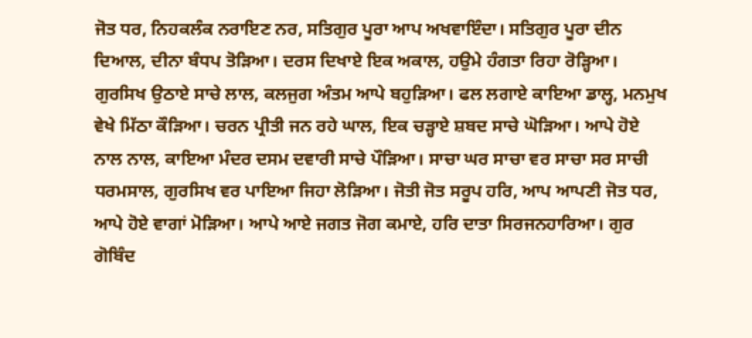ਜੋਤ ਧਰ, ਨਿਹਕਲੰਕ ਨਰਾਇਣ ਨਰ, ਸਤਿਗੁਰ ਪੂਰਾ ਆਪ ਅਖਵਾਇੰਦਾ। ਸਤਿਗੁਰ ਪੂਰਾ ਦੀਨ ਦਿਆਲ, ਦੀਨਾ ਬੰਧਪ ਤੋੜਿਆ। ਦਰਸ ਦਿਖਾਏ ਇਕ ਅਕਾਲ, ਹਉਮੇ ਹੰਗਤਾ ਰਿਹਾ ਰੋੜ੍ਹਿਆ। ਗੁਰਸਿਖ ਉਠਾਏ ਸਾਚੇ ਲਾਲ, ਕਲਜੁਗ ਅੰਤਮ ਆਪੇ ਬਹੁੜਿਆ। ਫਲ ਲਗਾਏ ਕਾਇਆ ਡਾਲ੍ਹ, ਮਨਮੁਖ ਵੇਖੇ ਮਿੱਠਾ ਕੌੜਿਆ। ਚਰਨ ਪ੍ਰੀਤੀ ਜਨ ਰਹੇ ਘਾਲ, ਇਕ ਚੜ੍ਹਾਏ ਸ਼ਬਦ ਸਾਚੇ ਘੋੜਿਆ। ਆਪੇ ਹੋਏ ਨਾਲ ਨਾਲ, ਕਾਇਆ ਮੰਦਰ ਦਸਮ ਦਵਾਰੀ ਸਾਚੇ ਪੌੜਿਆ। ਸਾਚਾ ਘਰ ਸਾਚਾ ਵਰ ਸਾਚਾ ਸਰ ਸਾਚੀ ਧਰਮਸਾਲ, ਗੁਰਸਿਖ ਵਰ ਪਾਇਆ ਜਿਹਾ ਲੋੜਿਆ। ਜੋਤੀ ਜੋਤ ਸਰੂਪ ਹਰਿ, ਆਪ ਆਪਣੀ ਜੋਤ ਧਰ, ਆਪੇ ਹੋਏ ਵਾਗਾਂ ਮੋੜਿਆ। ਆਪੇ ਆਏ ਜਗਤ ਜੋਗ ਕਮਾਏ, ਹਰਿ ਦਾਤਾ ਸਿਰਜਨਹਾਰਿਆ। ਗੁਰ ਗੋਬਿੰਦ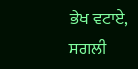ਭੇਖ ਵਟਾਏ, ਸਗਲੀ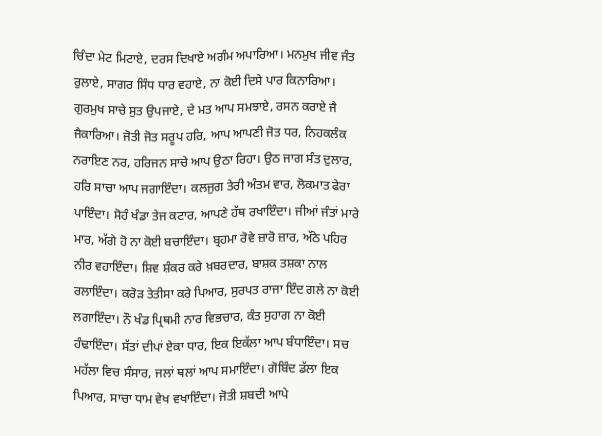ਚਿੰਦਾ ਮੇਟ ਮਿਟਾਏ, ਦਰਸ ਦਿਖਾਏ ਅਗੰਮ ਅਪਾਰਿਆ। ਮਨਮੁਖ ਜੀਵ ਜੰਤ ਰੁਲਾਏ, ਸਾਗਰ ਸਿੰਧ ਧਾਰ ਵਹਾਏ, ਨਾ ਕੋਈ ਦਿਸੇ ਪਾਰ ਕਿਨਾਰਿਆ। ਗੁਰਮੁਖ ਸਾਚੇ ਸੁਤ ਉਪਜਾਏ, ਦੇ ਮਤ ਆਪ ਸਮਝਾਏ, ਰਸਨ ਕਰਾਏ ਜੈ ਜੈਕਾਰਿਆ। ਜੋਤੀ ਜੋਤ ਸਰੂਪ ਹਰਿ, ਆਪ ਆਪਣੀ ਜੋਤ ਧਰ, ਨਿਹਕਲੰਕ ਨਰਾਇਣ ਨਰ, ਹਰਿਜਨ ਸਾਚੇ ਆਪ ਉਠਾ ਰਿਹਾ। ਉਠ ਜਾਗ ਸੰਤ ਦੁਲਾਰ, ਹਰਿ ਸਾਚਾ ਆਪ ਜਗਾਇੰਦਾ। ਕਲਜੁਗ ਤੇਰੀ ਅੰਤਮ ਵਾਰ, ਲੋਕਮਾਤ ਫੇਰਾ ਪਾਇੰਦਾ। ਸੋਹੰ ਖੰਡਾ ਤੇਜ ਕਟਾਰ, ਆਪਣੇ ਹੱਥ ਰਖਾਇੰਦਾ। ਜੀਆਂ ਜੰਤਾਂ ਮਾਰੇ ਮਾਰ, ਅੱਗੇ ਹੋ ਨਾ ਕੋਈ ਬਚਾਇੰਦਾ। ਬ੍ਰਹਮਾ ਰੋਵੇ ਜ਼ਾਰੋ ਜ਼ਾਰ, ਅੱਠੇ ਪਹਿਰ ਨੀਰ ਵਹਾਇੰਦਾ। ਸ਼ਿਵ ਸ਼ੰਕਰ ਕਰੇ ਖ਼ਬਰਦਾਰ, ਬਾਸ਼ਕ ਤਸ਼ਕਾ ਨਾਲ ਰਲਾਇੰਦਾ। ਕਰੋੜ ਤੇਤੀਸਾ ਕਰੇ ਪਿਆਰ, ਸੁਰਪਤ ਰਾਜਾ ਇੰਦ ਗਲੇ ਨਾ ਕੋਈ ਲਗਾਇੰਦਾ। ਨੌ ਖੰਡ ਪ੍ਰਿਥਮੀ ਨਾਰ ਵਿਭਚਾਰ, ਕੰਤ ਸੁਹਾਗ ਨਾ ਕੋਈ ਹੰਢਾਇੰਦਾ। ਸੱਤਾਂ ਦੀਪਾਂ ਏਕਾ ਧਾਰ, ਇਕ ਇਕੱਲਾ ਆਪ ਬੰਧਾਇੰਦਾ। ਸਚ ਮਹੱਲਾ ਵਿਚ ਸੰਸਾਰ, ਜਲਾਂ ਥਲਾਂ ਆਪ ਸਮਾਇੰਦਾ। ਗੋਬਿੰਦ ਡੱਲਾ ਇਕ ਪਿਆਰ, ਸਾਚਾ ਧਾਮ ਵੇਖ ਵਖਾਇੰਦਾ। ਜੋਤੀ ਸ਼ਬਦੀ ਆਪੇ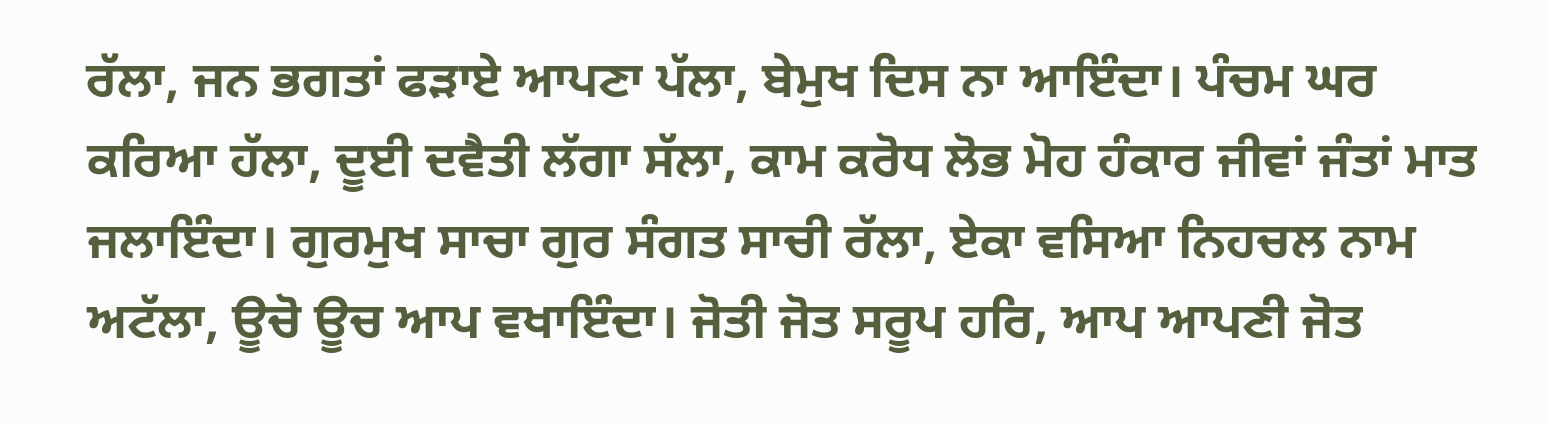ਰੱਲਾ, ਜਨ ਭਗਤਾਂ ਫੜਾਏ ਆਪਣਾ ਪੱਲਾ, ਬੇਮੁਖ ਦਿਸ ਨਾ ਆਇੰਦਾ। ਪੰਚਮ ਘਰ ਕਰਿਆ ਹੱਲਾ, ਦੂਈ ਦਵੈਤੀ ਲੱਗਾ ਸੱਲਾ, ਕਾਮ ਕਰੋਧ ਲੋਭ ਮੋਹ ਹੰਕਾਰ ਜੀਵਾਂ ਜੰਤਾਂ ਮਾਤ ਜਲਾਇੰਦਾ। ਗੁਰਮੁਖ ਸਾਚਾ ਗੁਰ ਸੰਗਤ ਸਾਚੀ ਰੱਲਾ, ਏਕਾ ਵਸਿਆ ਨਿਹਚਲ ਨਾਮ ਅਟੱਲਾ, ਊਚੋ ਊਚ ਆਪ ਵਖਾਇੰਦਾ। ਜੋਤੀ ਜੋਤ ਸਰੂਪ ਹਰਿ, ਆਪ ਆਪਣੀ ਜੋਤ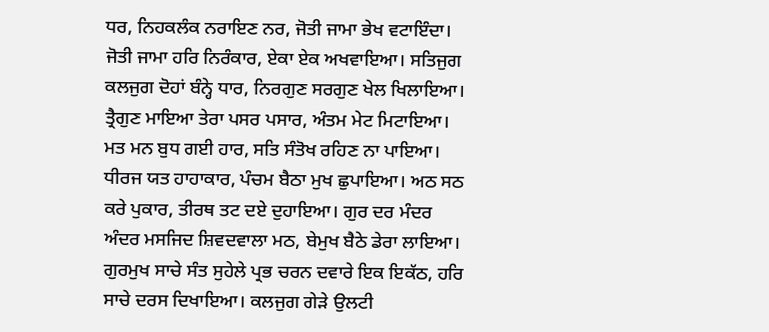ਧਰ, ਨਿਹਕਲੰਕ ਨਰਾਇਣ ਨਰ, ਜੋਤੀ ਜਾਮਾ ਭੇਖ ਵਟਾਇੰਦਾ। ਜੋਤੀ ਜਾਮਾ ਹਰਿ ਨਿਰੰਕਾਰ, ਏਕਾ ਏਕ ਅਖਵਾਇਆ। ਸਤਿਜੁਗ ਕਲਜੁਗ ਦੋਹਾਂ ਬੰਨ੍ਹੇ ਧਾਰ, ਨਿਰਗੁਣ ਸਰਗੁਣ ਖੇਲ ਖਿਲਾਇਆ। ਤ੍ਰੈਗੁਣ ਮਾਇਆ ਤੇਰਾ ਪਸਰ ਪਸਾਰ, ਅੰਤਮ ਮੇਟ ਮਿਟਾਇਆ। ਮਤ ਮਨ ਬੁਧ ਗਈ ਹਾਰ, ਸਤਿ ਸੰਤੋਖ ਰਹਿਣ ਨਾ ਪਾਇਆ। ਧੀਰਜ ਯਤ ਹਾਹਾਕਾਰ, ਪੰਚਮ ਬੈਠਾ ਮੁਖ ਛੁਪਾਇਆ। ਅਠ ਸਠ ਕਰੇ ਪੁਕਾਰ, ਤੀਰਥ ਤਟ ਦਏ ਦੁਹਾਇਆ। ਗੁਰ ਦਰ ਮੰਦਰ ਅੰਦਰ ਮਸਜਿਦ ਸ਼ਿਵਦਵਾਲਾ ਮਠ, ਬੇਮੁਖ ਬੈਠੇ ਡੇਰਾ ਲਾਇਆ। ਗੁਰਮੁਖ ਸਾਚੇ ਸੰਤ ਸੁਹੇਲੇ ਪ੍ਰਭ ਚਰਨ ਦਵਾਰੇ ਇਕ ਇਕੱਠ, ਹਰਿ ਸਾਚੇ ਦਰਸ ਦਿਖਾਇਆ। ਕਲਜੁਗ ਗੇੜੇ ਉਲਟੀ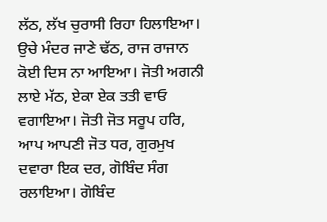ਲੱਠ, ਲੱਖ ਚੁਰਾਸੀ ਰਿਹਾ ਹਿਲਾਇਆ। ਉਚੇ ਮੰਦਰ ਜਾਣੇ ਢੱਠ, ਰਾਜ ਰਾਜਾਨ ਕੋਈ ਦਿਸ ਨਾ ਆਇਆ। ਜੋਤੀ ਅਗਨੀ ਲਾਏ ਮੱਠ, ਏਕਾ ਏਕ ਤਤੀ ਵਾਓ ਵਗਾਇਆ। ਜੋਤੀ ਜੋਤ ਸਰੂਪ ਹਰਿ, ਆਪ ਆਪਣੀ ਜੋਤ ਧਰ, ਗੁਰਮੁਖ ਦਵਾਰਾ ਇਕ ਦਰ, ਗੋਬਿੰਦ ਸੰਗ ਰਲਾਇਆ। ਗੋਬਿੰਦ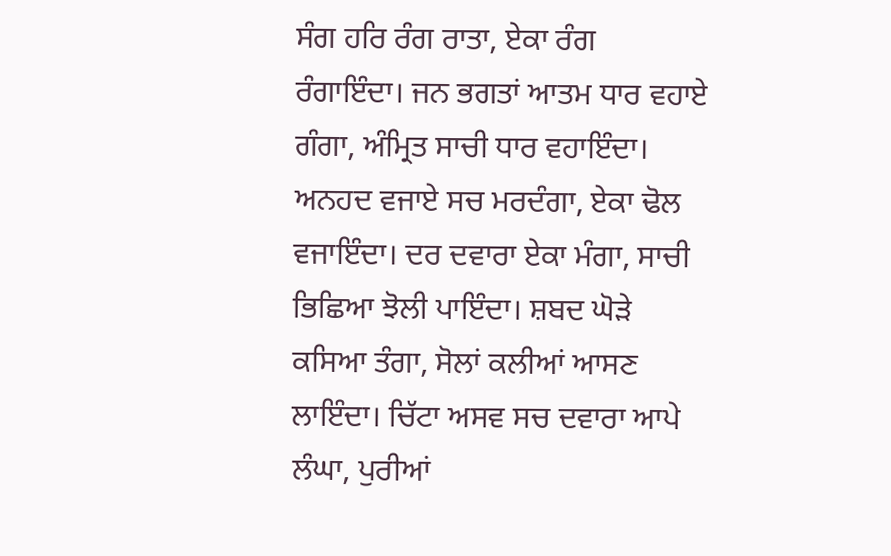ਸੰਗ ਹਰਿ ਰੰਗ ਰਾਤਾ, ਏਕਾ ਰੰਗ ਰੰਗਾਇੰਦਾ। ਜਨ ਭਗਤਾਂ ਆਤਮ ਧਾਰ ਵਹਾਏ ਗੰਗਾ, ਅੰਮ੍ਰਿਤ ਸਾਚੀ ਧਾਰ ਵਹਾਇੰਦਾ। ਅਨਹਦ ਵਜਾਏ ਸਚ ਮਰਦੰਗਾ, ਏਕਾ ਢੋਲ ਵਜਾਇੰਦਾ। ਦਰ ਦਵਾਰਾ ਏਕਾ ਮੰਗਾ, ਸਾਚੀ ਭਿਛਿਆ ਝੋਲੀ ਪਾਇੰਦਾ। ਸ਼ਬਦ ਘੋੜੇ ਕਸਿਆ ਤੰਗਾ, ਸੋਲਾਂ ਕਲੀਆਂ ਆਸਣ ਲਾਇੰਦਾ। ਚਿੱਟਾ ਅਸਵ ਸਚ ਦਵਾਰਾ ਆਪੇ ਲੰਘਾ, ਪੁਰੀਆਂ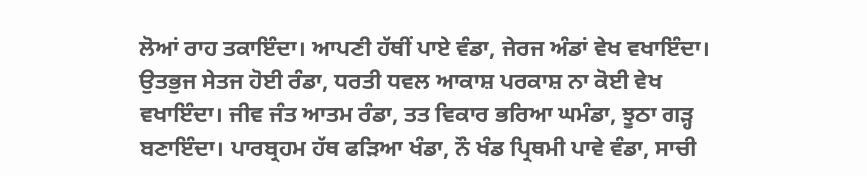ਲੋਆਂ ਰਾਹ ਤਕਾਇੰਦਾ। ਆਪਣੀ ਹੱਥੀਂ ਪਾਏ ਵੰਡਾ, ਜੇਰਜ ਅੰਡਾਂ ਵੇਖ ਵਖਾਇੰਦਾ। ਉਤਭੁਜ ਸੇਤਜ ਹੋਈ ਰੰਡਾ, ਧਰਤੀ ਧਵਲ ਆਕਾਸ਼ ਪਰਕਾਸ਼ ਨਾ ਕੋਈ ਵੇਖ ਵਖਾਇੰਦਾ। ਜੀਵ ਜੰਤ ਆਤਮ ਰੰਡਾ, ਤਤ ਵਿਕਾਰ ਭਰਿਆ ਘਮੰਡਾ, ਝੂਠਾ ਗੜ੍ਹ ਬਣਾਇੰਦਾ। ਪਾਰਬ੍ਰਹਮ ਹੱਥ ਫੜਿਆ ਖੰਡਾ, ਨੌ ਖੰਡ ਪ੍ਰਿਥਮੀ ਪਾਵੇ ਵੰਡਾ, ਸਾਚੀ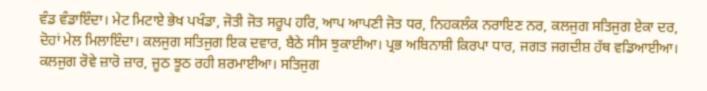ਵੰਡ ਵੰਡਾਇੰਦਾ। ਮੇਟ ਮਿਟਾਏ ਭੇਖ ਪਖੰਡਾ, ਜੋਤੀ ਜੋਤ ਸਰੂਪ ਹਰਿ, ਆਪ ਆਪਣੀ ਜੋਤ ਧਰ, ਨਿਹਕਲੰਕ ਨਰਾਇਣ ਨਰ, ਕਲਜੁਗ ਸਤਿਜੁਗ ਏਕਾ ਦਰ, ਦੋਹਾਂ ਮੇਲ ਮਿਲਾਇੰਦਾ। ਕਲਜੁਗ ਸਤਿਜੁਗ ਇਕ ਦਵਾਰ, ਬੈਠੇ ਸੀਸ ਝੁਕਾਈਆ। ਪ੍ਰਭ ਅਬਿਨਾਸ਼ੀ ਕਿਰਪਾ ਧਾਰ, ਜਗਤ ਜਗਦੀਸ਼ ਹੱਥ ਵਡਿਆਈਆ। ਕਲਜੁਗ ਰੋਵੇ ਜ਼ਾਰੋ ਜ਼ਾਰ, ਜੂਠ ਝੂਠ ਰਹੀ ਸ਼ਰਮਾਈਆ। ਸਤਿਜੁਗ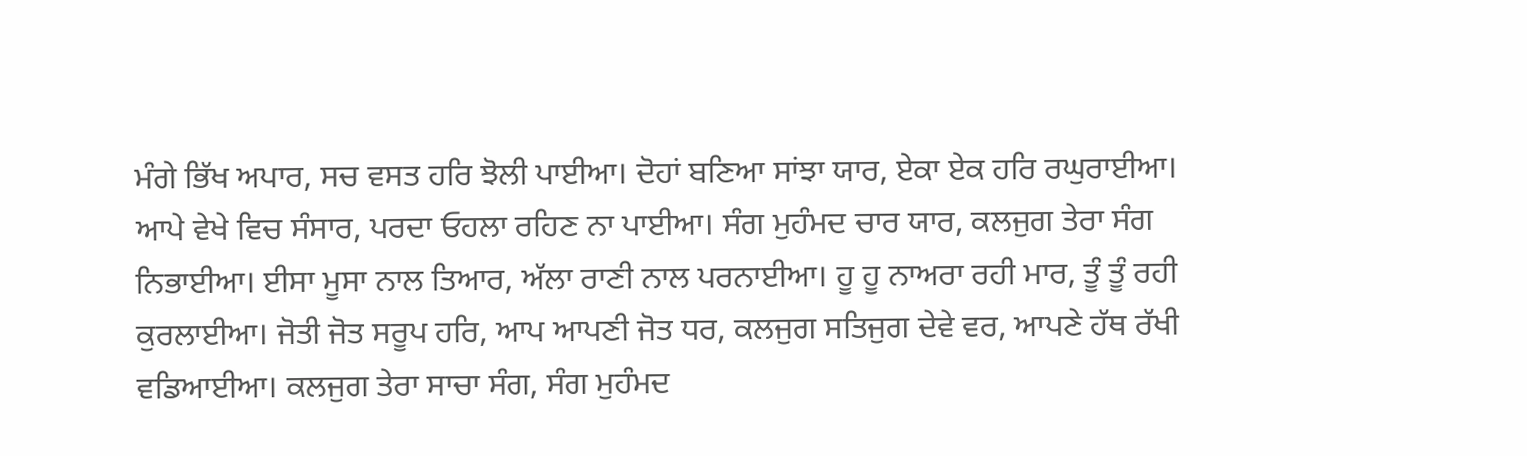ਮੰਗੇ ਭਿੱਖ ਅਪਾਰ, ਸਚ ਵਸਤ ਹਰਿ ਝੋਲੀ ਪਾਈਆ। ਦੋਹਾਂ ਬਣਿਆ ਸਾਂਝਾ ਯਾਰ, ਏਕਾ ਏਕ ਹਰਿ ਰਘੁਰਾਈਆ। ਆਪੇ ਵੇਖੇ ਵਿਚ ਸੰਸਾਰ, ਪਰਦਾ ਓਹਲਾ ਰਹਿਣ ਨਾ ਪਾਈਆ। ਸੰਗ ਮੁਹੰਮਦ ਚਾਰ ਯਾਰ, ਕਲਜੁਗ ਤੇਰਾ ਸੰਗ ਨਿਭਾਈਆ। ਈਸਾ ਮੂਸਾ ਨਾਲ ਤਿਆਰ, ਅੱਲਾ ਰਾਣੀ ਨਾਲ ਪਰਨਾਈਆ। ਹੂ ਹੂ ਨਾਅਰਾ ਰਹੀ ਮਾਰ, ਤੂੰ ਤੂੰ ਰਹੀ ਕੁਰਲਾਈਆ। ਜੋਤੀ ਜੋਤ ਸਰੂਪ ਹਰਿ, ਆਪ ਆਪਣੀ ਜੋਤ ਧਰ, ਕਲਜੁਗ ਸਤਿਜੁਗ ਦੇਵੇ ਵਰ, ਆਪਣੇ ਹੱਥ ਰੱਖੀ ਵਡਿਆਈਆ। ਕਲਜੁਗ ਤੇਰਾ ਸਾਚਾ ਸੰਗ, ਸੰਗ ਮੁਹੰਮਦ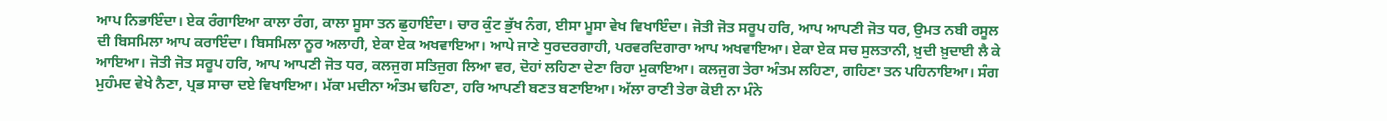ਆਪ ਨਿਭਾਇੰਦਾ। ਏਕ ਰੰਗਾਇਆ ਕਾਲਾ ਰੰਗ, ਕਾਲਾ ਸੂਸਾ ਤਨ ਛੁਹਾਇੰਦਾ। ਚਾਰ ਕੁੰਟ ਭੁੱਖ ਨੰਗ, ਈਸਾ ਮੂਸਾ ਵੇਖ ਵਿਖਾਇੰਦਾ। ਜੋਤੀ ਜੋਤ ਸਰੂਪ ਹਰਿ, ਆਪ ਆਪਣੀ ਜੋਤ ਧਰ, ਉਮਤ ਨਬੀ ਰਸੂਲ ਦੀ ਬਿਸਮਿਲਾ ਆਪ ਕਰਾਇੰਦਾ। ਬਿਸਮਿਲਾ ਨੂਰ ਅਲਾਹੀ, ਏਕਾ ਏਕ ਅਖਵਾਇਆ। ਆਪੇ ਜਾਣੇ ਧੁਰਦਰਗਾਹੀ, ਪਰਵਰਦਿਗਾਰਾ ਆਪ ਅਖਵਾਇਆ। ਏਕਾ ਏਕ ਸਚ ਸੁਲਤਾਨੀ, ਖ਼ੁਦੀ ਖ਼ੁਦਾਈ ਲੈ ਕੇ ਆਇਆ। ਜੋਤੀ ਜੋਤ ਸਰੂਪ ਹਰਿ, ਆਪ ਆਪਣੀ ਜੋਤ ਧਰ, ਕਲਜੁਗ ਸਤਿਜੁਗ ਲਿਆ ਵਰ, ਦੋਹਾਂ ਲਹਿਣਾ ਦੇਣਾ ਰਿਹਾ ਮੁਕਾਇਆ। ਕਲਜੁਗ ਤੇਰਾ ਅੰਤਮ ਲਹਿਣਾ, ਗਹਿਣਾ ਤਨ ਪਹਿਨਾਇਆ। ਸੰਗ ਮੁਹੰਮਦ ਵੇਖੇ ਨੈਣਾ, ਪ੍ਰਭ ਸਾਚਾ ਦਏ ਵਿਖਾਇਆ। ਮੱਕਾ ਮਦੀਨਾ ਅੰਤਮ ਢਹਿਣਾ, ਹਰਿ ਆਪਣੀ ਬਣਤ ਬਣਾਇਆ। ਅੱਲਾ ਰਾਣੀ ਤੇਰਾ ਕੋਈ ਨਾ ਮੰਨੇ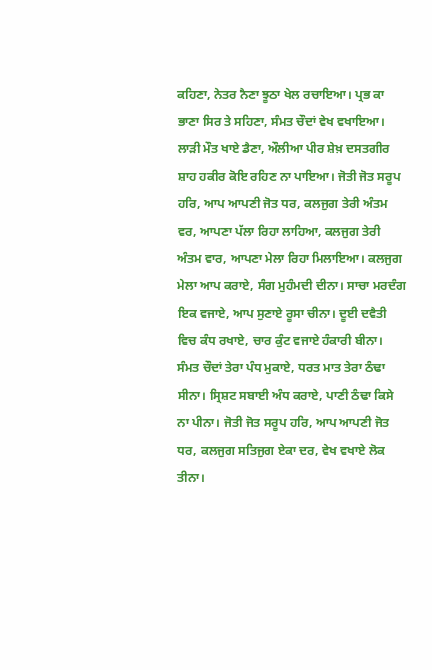ਕਹਿਣਾ, ਨੇਤਰ ਨੈਣਾ ਝੂਠਾ ਖੇਲ ਰਚਾਇਆ। ਪ੍ਰਭ ਕਾ ਭਾਣਾ ਸਿਰ ਤੇ ਸਹਿਣਾ, ਸੰਮਤ ਚੌਦਾਂ ਵੇਖ ਵਖਾਇਆ। ਲਾੜੀ ਮੌਤ ਖਾਏ ਡੈਣਾ, ਔਲੀਆ ਪੀਰ ਸ਼ੇਖ਼ ਦਸਤਗੀਰ ਸ਼ਾਹ ਹਕੀਰ ਕੋਇ ਰਹਿਣ ਨਾ ਪਾਇਆ। ਜੋਤੀ ਜੋਤ ਸਰੂਪ ਹਰਿ, ਆਪ ਆਪਣੀ ਜੋਤ ਧਰ, ਕਲਜੁਗ ਤੇਰੀ ਅੰਤਮ ਵਰ, ਆਪਣਾ ਪੱਲਾ ਰਿਹਾ ਲਾਹਿਆ, ਕਲਜੁਗ ਤੇਰੀ ਅੰਤਮ ਵਾਰ, ਆਪਣਾ ਮੇਲਾ ਰਿਹਾ ਮਿਲਾਇਆ। ਕਲਜੁਗ ਮੇਲਾ ਆਪ ਕਰਾਏ, ਸੰਗ ਮੁਹੰਮਦੀ ਦੀਨਾ। ਸਾਚਾ ਮਰਦੰਗ ਇਕ ਵਜਾਏ, ਆਪ ਸੁਣਾਏ ਰੂਸਾ ਚੀਨਾ। ਦੂਈ ਦਵੈਤੀ ਵਿਚ ਕੰਧ ਰਖਾਏ, ਚਾਰ ਕੁੰਟ ਵਜਾਏ ਹੰਕਾਰੀ ਬੀਨਾ। ਸੰਮਤ ਚੌਦਾਂ ਤੇਰਾ ਪੰਧ ਮੁਕਾਏ, ਧਰਤ ਮਾਤ ਤੇਰਾ ਠੰਢਾ ਸੀਨਾ। ਸ੍ਰਿਸ਼ਟ ਸਬਾਈ ਅੰਧ ਕਰਾਏ, ਪਾਣੀ ਠੰਢਾ ਕਿਸੇ ਨਾ ਪੀਨਾ। ਜੋਤੀ ਜੋਤ ਸਰੂਪ ਹਰਿ, ਆਪ ਆਪਣੀ ਜੋਤ ਧਰ, ਕਲਜੁਗ ਸਤਿਜੁਗ ਏਕਾ ਦਰ, ਵੇਖ ਵਖਾਏ ਲੋਕ ਤੀਨਾ।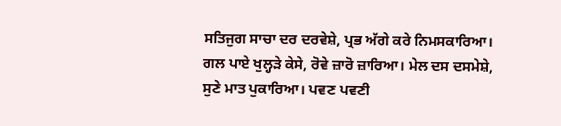ਸਤਿਜੁਗ ਸਾਚਾ ਦਰ ਦਰਵੇਸ਼ੇ, ਪ੍ਰਭ ਅੱਗੇ ਕਰੇ ਨਿਮਸਕਾਰਿਆ। ਗਲ ਪਾਏ ਖੁਲ੍ਹੜੇ ਕੇਸੇ, ਰੋਵੇ ਜ਼ਾਰੋ ਜ਼ਾਰਿਆ। ਮੇਲ ਦਸ ਦਸਮੇਸ਼ੇ, ਸੁਣੇ ਮਾਤ ਪੁਕਾਰਿਆ। ਪਵਣ ਪਵਣੀ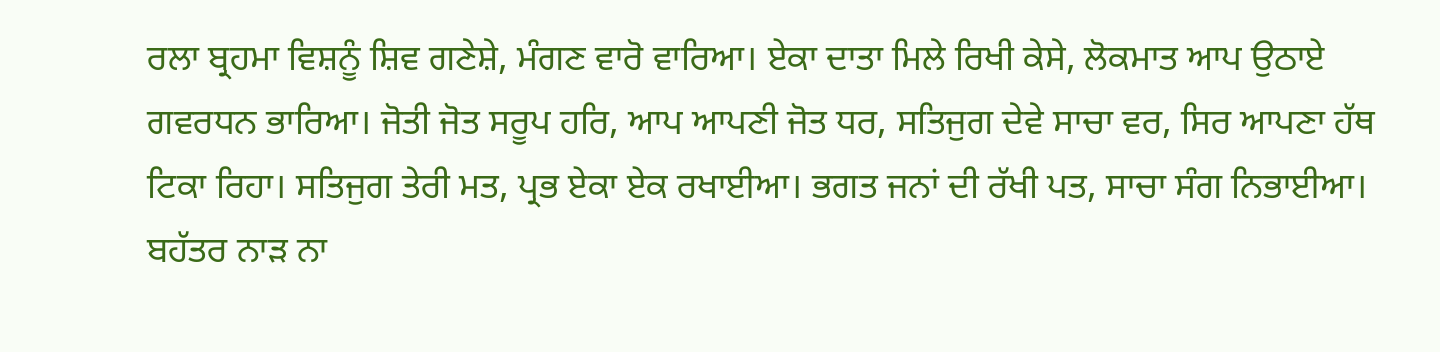ਰਲਾ ਬ੍ਰਹਮਾ ਵਿਸ਼ਨੂੰ ਸ਼ਿਵ ਗਣੇਸ਼ੇ, ਮੰਗਣ ਵਾਰੋ ਵਾਰਿਆ। ਏਕਾ ਦਾਤਾ ਮਿਲੇ ਰਿਖੀ ਕੇਸੇ, ਲੋਕਮਾਤ ਆਪ ਉਠਾਏ ਗਵਰਧਨ ਭਾਰਿਆ। ਜੋਤੀ ਜੋਤ ਸਰੂਪ ਹਰਿ, ਆਪ ਆਪਣੀ ਜੋਤ ਧਰ, ਸਤਿਜੁਗ ਦੇਵੇ ਸਾਚਾ ਵਰ, ਸਿਰ ਆਪਣਾ ਹੱਥ ਟਿਕਾ ਰਿਹਾ। ਸਤਿਜੁਗ ਤੇਰੀ ਮਤ, ਪ੍ਰਭ ਏਕਾ ਏਕ ਰਖਾਈਆ। ਭਗਤ ਜਨਾਂ ਦੀ ਰੱਖੀ ਪਤ, ਸਾਚਾ ਸੰਗ ਨਿਭਾਈਆ। ਬਹੱਤਰ ਨਾੜ ਨਾ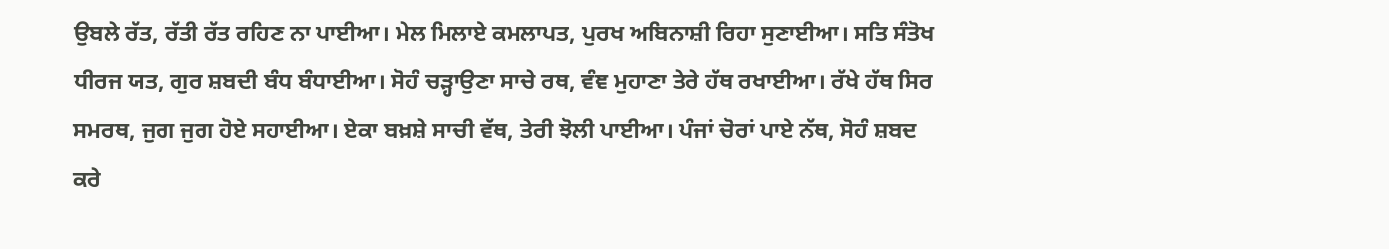ਉਬਲੇ ਰੱਤ, ਰੱਤੀ ਰੱਤ ਰਹਿਣ ਨਾ ਪਾਈਆ। ਮੇਲ ਮਿਲਾਏ ਕਮਲਾਪਤ, ਪੁਰਖ ਅਬਿਨਾਸ਼ੀ ਰਿਹਾ ਸੁਣਾਈਆ। ਸਤਿ ਸੰਤੋਖ ਧੀਰਜ ਯਤ, ਗੁਰ ਸ਼ਬਦੀ ਬੰਧ ਬੰਧਾਈਆ। ਸੋਹੰ ਚੜ੍ਹਾਉਣਾ ਸਾਚੇ ਰਥ, ਵੰਞ ਮੁਹਾਣਾ ਤੇਰੇ ਹੱਥ ਰਖਾਈਆ। ਰੱਖੇ ਹੱਥ ਸਿਰ ਸਮਰਥ, ਜੁਗ ਜੁਗ ਹੋਏ ਸਹਾਈਆ। ਏਕਾ ਬਖ਼ਸ਼ੇ ਸਾਚੀ ਵੱਥ, ਤੇਰੀ ਝੋਲੀ ਪਾਈਆ। ਪੰਜਾਂ ਚੋਰਾਂ ਪਾਏ ਨੱਥ, ਸੋਹੰ ਸ਼ਬਦ ਕਰੇ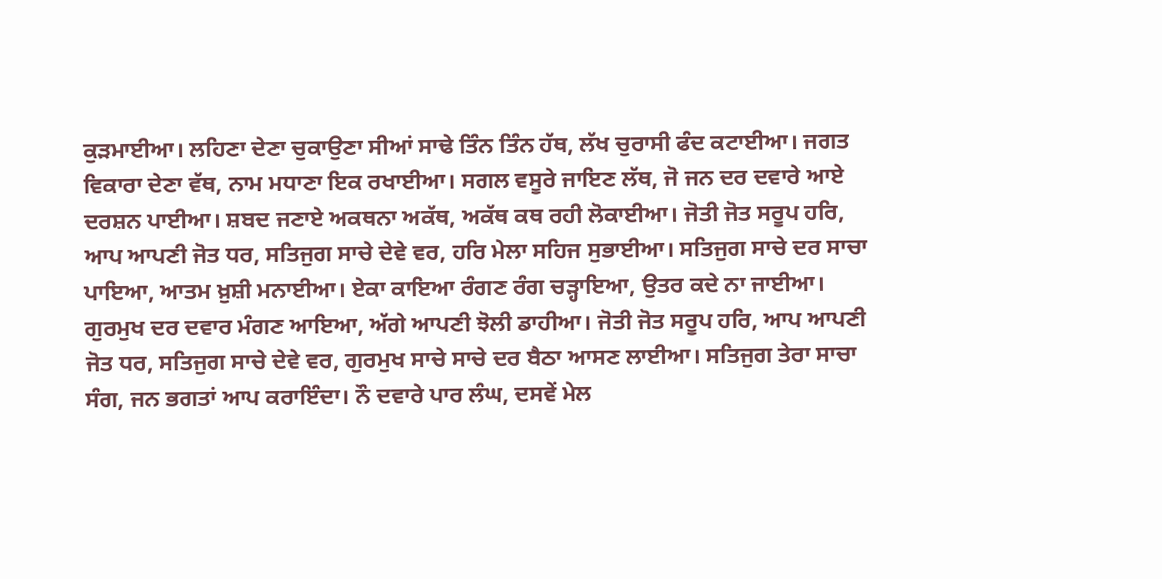ਕੁੜਮਾਈਆ। ਲਹਿਣਾ ਦੇਣਾ ਚੁਕਾਉਣਾ ਸੀਆਂ ਸਾਢੇ ਤਿੰਨ ਤਿੰਨ ਹੱਥ, ਲੱਖ ਚੁਰਾਸੀ ਫੰਦ ਕਟਾਈਆ। ਜਗਤ ਵਿਕਾਰਾ ਦੇਣਾ ਵੱਥ, ਨਾਮ ਮਧਾਣਾ ਇਕ ਰਖਾਈਆ। ਸਗਲ ਵਸੂਰੇ ਜਾਇਣ ਲੱਥ, ਜੋ ਜਨ ਦਰ ਦਵਾਰੇ ਆਏ ਦਰਸ਼ਨ ਪਾਈਆ। ਸ਼ਬਦ ਜਣਾਏ ਅਕਥਨਾ ਅਕੱਥ, ਅਕੱਥ ਕਥ ਰਹੀ ਲੋਕਾਈਆ। ਜੋਤੀ ਜੋਤ ਸਰੂਪ ਹਰਿ, ਆਪ ਆਪਣੀ ਜੋਤ ਧਰ, ਸਤਿਜੁਗ ਸਾਚੇ ਦੇਵੇ ਵਰ, ਹਰਿ ਮੇਲਾ ਸਹਿਜ ਸੁਭਾਈਆ। ਸਤਿਜੁਗ ਸਾਚੇ ਦਰ ਸਾਚਾ ਪਾਇਆ, ਆਤਮ ਖ਼ੁਸ਼ੀ ਮਨਾਈਆ। ਏਕਾ ਕਾਇਆ ਰੰਗਣ ਰੰਗ ਚੜ੍ਹਾਇਆ, ਉਤਰ ਕਦੇ ਨਾ ਜਾਈਆ। ਗੁਰਮੁਖ ਦਰ ਦਵਾਰ ਮੰਗਣ ਆਇਆ, ਅੱਗੇ ਆਪਣੀ ਝੋਲੀ ਡਾਹੀਆ। ਜੋਤੀ ਜੋਤ ਸਰੂਪ ਹਰਿ, ਆਪ ਆਪਣੀ ਜੋਤ ਧਰ, ਸਤਿਜੁਗ ਸਾਚੇ ਦੇਵੇ ਵਰ, ਗੁਰਮੁਖ ਸਾਚੇ ਸਾਚੇ ਦਰ ਬੈਠਾ ਆਸਣ ਲਾਈਆ। ਸਤਿਜੁਗ ਤੇਰਾ ਸਾਚਾ ਸੰਗ, ਜਨ ਭਗਤਾਂ ਆਪ ਕਰਾਇੰਦਾ। ਨੌ ਦਵਾਰੇ ਪਾਰ ਲੰਘ, ਦਸਵੇਂ ਮੇਲ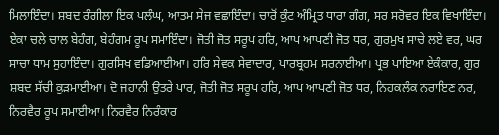ਮਿਲਾਇੰਦਾ। ਸ਼ਬਦ ਰੰਗੀਲਾ ਇਕ ਪਲੰਘ, ਆਤਮ ਸੇਜ ਵਛਾਇੰਦਾ। ਚਾਰੋਂ ਕੁੰਟ ਅੰਮ੍ਰਿਤ ਧਾਰਾ ਗੰਗ, ਸਰ ਸਰੋਵਰ ਇਕ ਵਿਖਾਇੰਦਾ। ਏਕਾ ਚਲੇ ਚਾਲ ਬੇਹੰਗ, ਬੇਹੰਗਮ ਰੂਪ ਸਮਾਇੰਦਾ। ਜੋਤੀ ਜੋਤ ਸਰੂਪ ਹਰਿ, ਆਪ ਆਪਣੀ ਜੋਤ ਧਰ, ਗੁਰਮੁਖ ਸਾਚੇ ਲਏ ਵਰ, ਘਰ ਸਾਚਾ ਧਾਮ ਸੁਹਾਇੰਦਾ। ਗੁਰਸਿਖ ਵਡਿਆਈਆ। ਹਰਿ ਸੇਵਕ ਸੇਵਾਦਾਰ, ਪਾਰਬ੍ਰਹਮ ਸਰਨਾਈਆ। ਪ੍ਰਭ ਪਾਇਆ ਏਕੰਕਾਰ, ਗੁਰ ਸ਼ਬਦ ਸੱਚੀ ਕੁੜਮਾਈਆ। ਦੋ ਜਹਾਨੀ ਉਤਰੇ ਪਾਰ, ਜੋਤੀ ਜੋਤ ਸਰੂਪ ਹਰਿ, ਆਪ ਆਪਣੀ ਜੋਤ ਧਰ, ਨਿਹਕਲੰਕ ਨਰਾਇਣ ਨਰ, ਨਿਰਵੈਰ ਰੂਪ ਸਮਾਈਆ। ਨਿਰਵੈਰ ਨਿਰੰਕਾਰ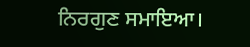ਨਿਰਗੁਣ ਸਮਾਇਆ।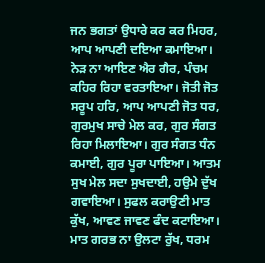ਜਨ ਭਗਤਾਂ ਉਧਾਰੇ ਕਰ ਕਰ ਮਿਹਰ, ਆਪ ਆਪਣੀ ਦਇਆ ਕਮਾਇਆ। ਨੇੜ ਨਾ ਆਇਣ ਐਰ ਗੈਰ, ਪੰਚਮ ਕਹਿਰ ਰਿਹਾ ਵਰਤਾਇਆ। ਜੋਤੀ ਜੋਤ ਸਰੂਪ ਹਰਿ, ਆਪ ਆਪਣੀ ਜੋਤ ਧਰ, ਗੁਰਮੁਖ ਸਾਚੇ ਮੇਲ ਕਰ, ਗੁਰ ਸੰਗਤ ਰਿਹਾ ਮਿਲਾਇਆ। ਗੁਰ ਸੰਗਤ ਧੰਨ ਕਮਾਈ, ਗੁਰ ਪੂਰਾ ਪਾਇਆ। ਆਤਮ ਸੁਖ ਮੇਲ ਸਦਾ ਸੁਖਦਾਈ, ਹਉਮੇ ਦੁੱਖ ਗਵਾਇਆ। ਸੁਫਲ ਕਰਾਉਣੀ ਮਾਤ ਕੁੱਖ, ਆਵਣ ਜਾਵਣ ਫੰਦ ਕਟਾਇਆ। ਮਾਤ ਗਰਭ ਨਾ ਉਲਟਾ ਰੁੱਖ, ਧਰਮ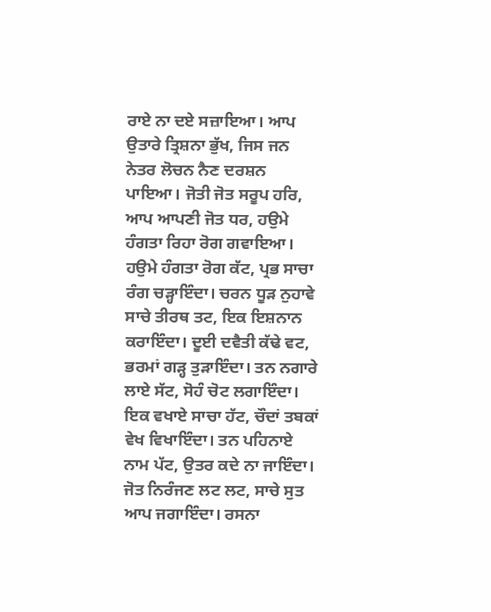ਰਾਏ ਨਾ ਦਏ ਸਜ਼ਾਇਆ। ਆਪ ਉਤਾਰੇ ਤ੍ਰਿਸ਼ਨਾ ਭੁੱਖ, ਜਿਸ ਜਨ ਨੇਤਰ ਲੋਚਨ ਨੈਣ ਦਰਸ਼ਨ ਪਾਇਆ। ਜੋਤੀ ਜੋਤ ਸਰੂਪ ਹਰਿ, ਆਪ ਆਪਣੀ ਜੋਤ ਧਰ, ਹਉਮੇ ਹੰਗਤਾ ਰਿਹਾ ਰੋਗ ਗਵਾਇਆ। ਹਉਮੇ ਹੰਗਤਾ ਰੋਗ ਕੱਟ, ਪ੍ਰਭ ਸਾਚਾ ਰੰਗ ਚੜ੍ਹਾਇੰਦਾ। ਚਰਨ ਧੂੜ ਨੁਹਾਵੇ ਸਾਚੇ ਤੀਰਥ ਤਟ, ਇਕ ਇਸ਼ਨਾਨ ਕਰਾਇੰਦਾ। ਦੂਈ ਦਵੈਤੀ ਕੱਢੇ ਵਟ, ਭਰਮਾਂ ਗੜ੍ਹ ਤੁੜਾਇੰਦਾ। ਤਨ ਨਗਾਰੇ ਲਾਏ ਸੱਟ, ਸੋਹੰ ਚੋਟ ਲਗਾਇੰਦਾ। ਇਕ ਵਖਾਏ ਸਾਚਾ ਹੱਟ, ਚੌਦਾਂ ਤਬਕਾਂ ਵੇਖ ਵਿਖਾਇੰਦਾ। ਤਨ ਪਹਿਨਾਏ ਨਾਮ ਪੱਟ, ਉਤਰ ਕਦੇ ਨਾ ਜਾਇੰਦਾ। ਜੋਤ ਨਿਰੰਜਣ ਲਟ ਲਟ, ਸਾਚੇ ਸੁਤ ਆਪ ਜਗਾਇੰਦਾ। ਰਸਨਾ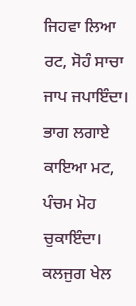ਜਿਹਵਾ ਲਿਆ ਰਟ, ਸੋਹੰ ਸਾਚਾ ਜਾਪ ਜਪਾਇੰਦਾ। ਭਾਗ ਲਗਾਏ ਕਾਇਆ ਮਟ, ਪੰਚਮ ਮੋਹ ਚੁਕਾਇੰਦਾ। ਕਲਜੁਗ ਖੇਲ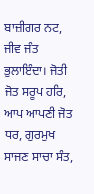ਬਾਜ਼ੀਗਰ ਨਟ, ਜੀਵ ਜੰਤ ਭੁਲਾਇੰਦਾ। ਜੋਤੀ ਜੋਤ ਸਰੂਪ ਹਰਿ, ਆਪ ਆਪਣੀ ਜੋਤ ਧਰ, ਗੁਰਮੁਖ ਸਾਜਣ ਸਾਚਾ ਸੰਤ,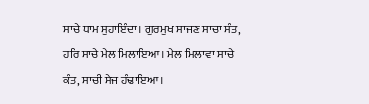ਸਾਚੇ ਧਾਮ ਸੁਹਾਇੰਦਾ। ਗੁਰਮੁਖ ਸਾਜਣ ਸਾਚਾ ਸੰਤ, ਹਰਿ ਸਾਚੇ ਮੇਲ ਮਿਲਾਇਆ। ਮੇਲ ਮਿਲਾਵਾ ਸਾਚੇ ਕੰਤ, ਸਾਚੀ ਸੇਜ ਹੰਢਾਇਆ।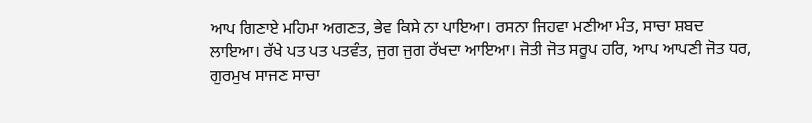ਆਪ ਗਿਣਾਏ ਮਹਿਮਾ ਅਗਣਤ, ਭੇਵ ਕਿਸੇ ਨਾ ਪਾਇਆ। ਰਸਨਾ ਜਿਹਵਾ ਮਣੀਆ ਮੰਤ, ਸਾਚਾ ਸ਼ਬਦ ਲਾਇਆ। ਰੱਖੇ ਪਤ ਪਤ ਪਤਵੰਤ, ਜੁਗ ਜੁਗ ਰੱਖਦਾ ਆਇਆ। ਜੋਤੀ ਜੋਤ ਸਰੂਪ ਹਰਿ, ਆਪ ਆਪਣੀ ਜੋਤ ਧਰ, ਗੁਰਮੁਖ ਸਾਜਣ ਸਾਚਾ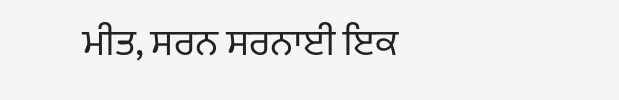ਮੀਤ, ਸਰਨ ਸਰਨਾਈ ਇਕ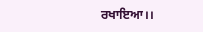ਰਖਾਇਆ।।